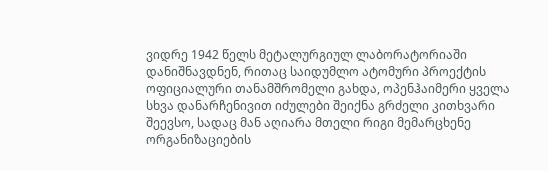ვიდრე 1942 წელს მეტალურგიულ ლაბორატორიაში დანიშნავდნენ, რითაც საიდუმლო ატომური პროექტის ოფიციალური თანამშრომელი გახდა, ოპენჰაიმერი ყველა სხვა დანარჩენივით იძულები შეიქნა გრძელი კითხვარი შეევსო, სადაც მან აღიარა მთელი რიგი მემარცხენე ორგანიზაციების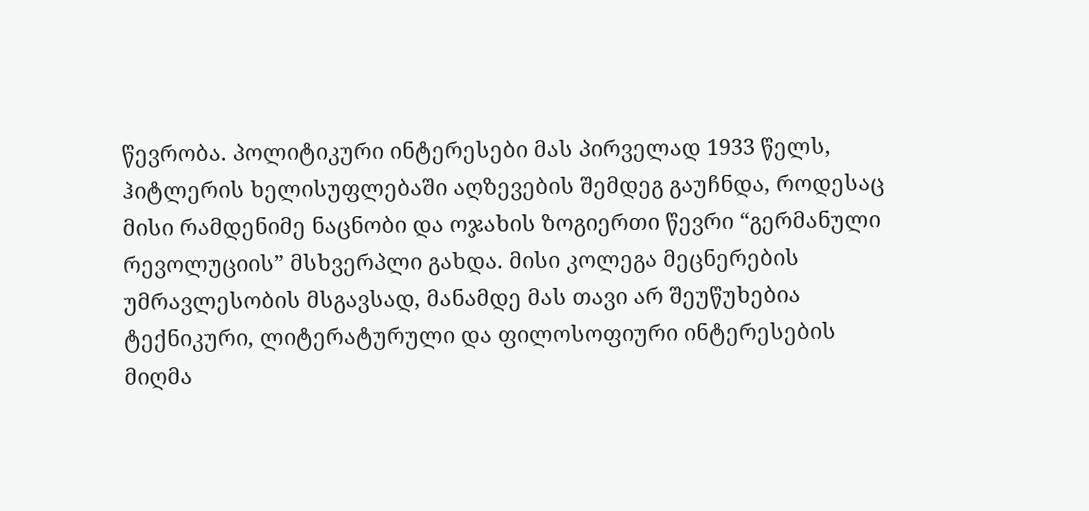წევრობა. პოლიტიკური ინტერესები მას პირველად 1933 წელს, ჰიტლერის ხელისუფლებაში აღზევების შემდეგ გაუჩნდა, როდესაც მისი რამდენიმე ნაცნობი და ოჯახის ზოგიერთი წევრი “გერმანული რევოლუციის” მსხვერპლი გახდა. მისი კოლეგა მეცნერების უმრავლესობის მსგავსად, მანამდე მას თავი არ შეუწუხებია ტექნიკური, ლიტერატურული და ფილოსოფიური ინტერესების მიღმა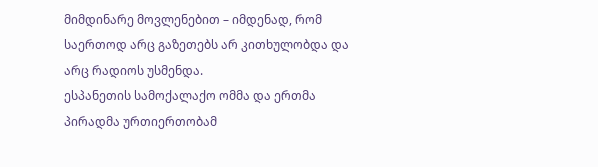მიმდინარე მოვლენებით – იმდენად, რომ საერთოდ არც გაზეთებს არ კითხულობდა და არც რადიოს უსმენდა.
ესპანეთის სამოქალაქო ომმა და ერთმა პირადმა ურთიერთობამ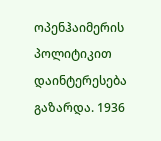ოპენჰაიმერის პოლიტიკით დაინტერესება გაზარდა. 1936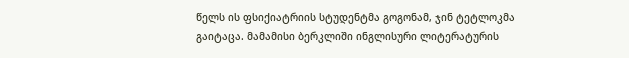წელს ის ფსიქიატრიის სტუდენტმა გოგონამ, ჯინ ტეტლოკმა გაიტაცა. მამამისი ბერკლიში ინგლისური ლიტერატურის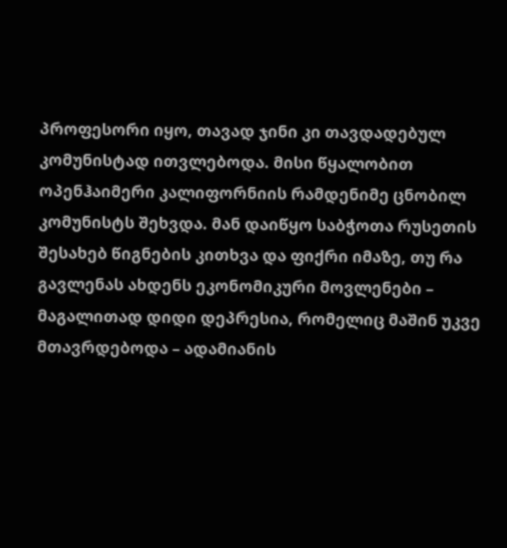პროფესორი იყო, თავად ჯინი კი თავდადებულ კომუნისტად ითვლებოდა. მისი წყალობით ოპენჰაიმერი კალიფორნიის რამდენიმე ცნობილ კომუნისტს შეხვდა. მან დაიწყო საბჭოთა რუსეთის შესახებ წიგნების კითხვა და ფიქრი იმაზე, თუ რა გავლენას ახდენს ეკონომიკური მოვლენები – მაგალითად დიდი დეპრესია, რომელიც მაშინ უკვე მთავრდებოდა – ადამიანის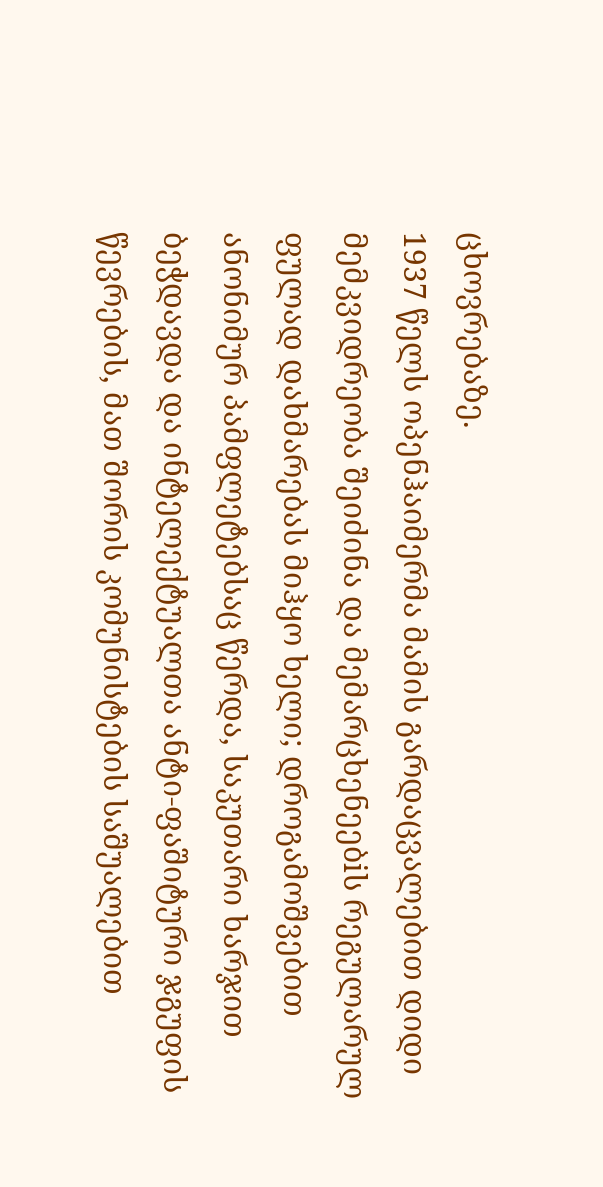ცხოვრებაზე.
1937 წელს ოპენჰაიმერმა მამის გარდაცვალებით დიდი მემკვიდრეობა შეიძინა და მემარცხენეებiს რეგულარულ ფულად დახმარებას მიჰყო ხელი; დროგამოშვებით ანონიმურ პამფლეტებსაც წერდა, საკუთარი ხარჯით ბეჭდავდა და ინტელექტუალთა ანტი-ფაშიტური ჯგუფის წევრების, მათ შორის კომუნისტების საშუალებით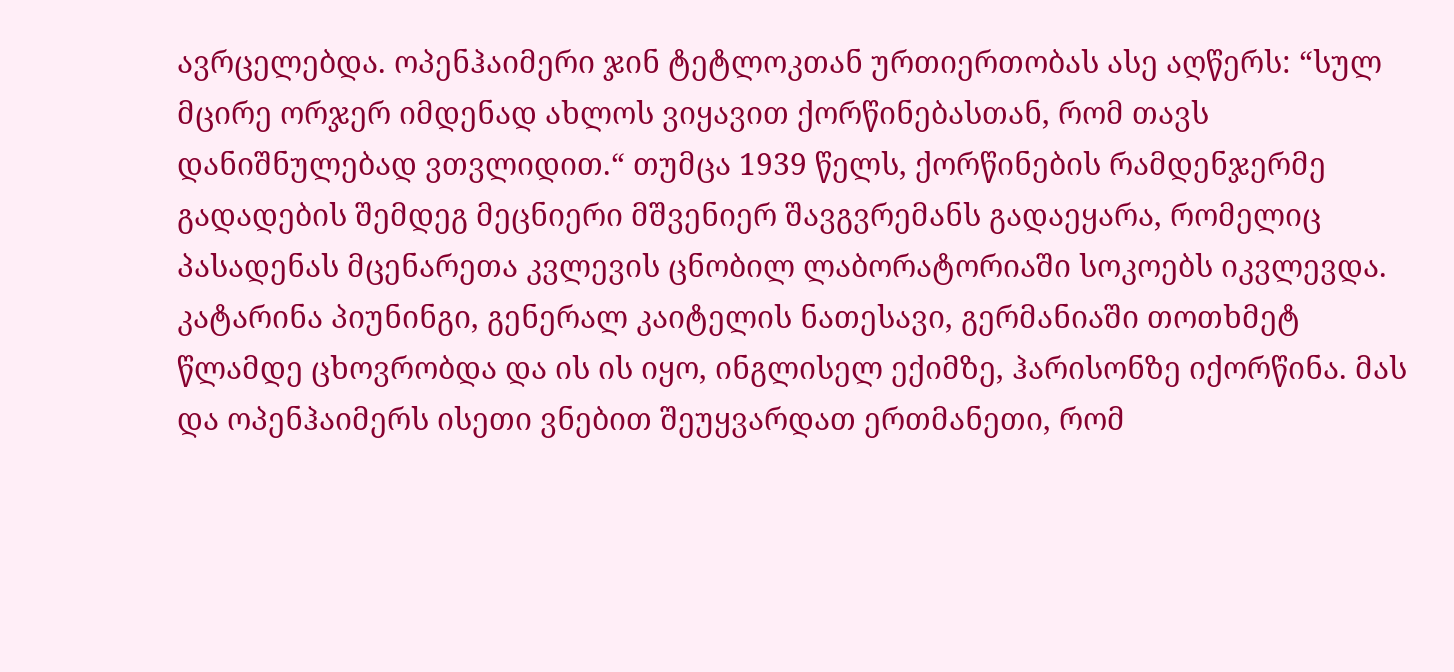ავრცელებდა. ოპენჰაიმერი ჯინ ტეტლოკთან ურთიერთობას ასე აღწერს: “სულ მცირე ორჯერ იმდენად ახლოს ვიყავით ქორწინებასთან, რომ თავს დანიშნულებად ვთვლიდით.“ თუმცა 1939 წელს, ქორწინების რამდენჯერმე გადადების შემდეგ მეცნიერი მშვენიერ შავგვრემანს გადაეყარა, რომელიც პასადენას მცენარეთა კვლევის ცნობილ ლაბორატორიაში სოკოებს იკვლევდა. კატარინა პიუნინგი, გენერალ კაიტელის ნათესავი, გერმანიაში თოთხმეტ წლამდე ცხოვრობდა და ის ის იყო, ინგლისელ ექიმზე, ჰარისონზე იქორწინა. მას და ოპენჰაიმერს ისეთი ვნებით შეუყვარდათ ერთმანეთი, რომ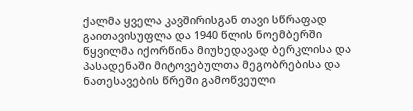ქალმა ყველა კავშირისგან თავი სწრაფად გაითავისუფლა და 1940 წლის ნოემბერში წყვილმა იქორწინა მიუხედავად ბერკლისა და პასადენაში მიტოვებულთა მეგობრებისა და ნათესავების წრეში გამოწვეული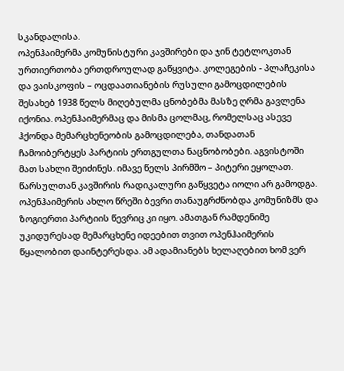სკანდალისა.
ოპენჰაიმერმა კომუნისტური კავშირები და ჯინ ტეტლოკთან ურთიერთობა ერთდროულად გაწყვიტა. კოლეგების - პლაჩეკისა და ვაისკოფის – ოცდაათიანების რუსული გამოცდილების შესახებ 1938 წელს მიღებულმა ცნობებმა მასზე ღრმა გავლენა იქონია. ოპენჰაიმერმაც და მისმა ცოლმაც, რომელსაც ასევე ჰქონდა მემარცხენეობის გამოცდილება, თანდათან ჩამოიბერტყეს პარტიის ერთგულთა ნაცნობობები. აგვისტოში მათ სახლი შეიძინეს. იმავე წელს პირმშო – პიტერი ეყოლათ.
წარსულთან კავშირის რადიკალური გაწყვეტა იოლი არ გამოდგა. ოპენჰაიმერის ახლო წრეში ბევრი თანაუგრძნობდა კომუნიზმს და ზოგიერთი პარტიის წევრიც კი იყო. ამათგან რამდენიმე უკიდურესად მემარცხენე იდეებით თვით ოპენჰაიმერის წყალობით დაინტერესდა. ამ ადამიანებს ხელაღებით ხომ ვერ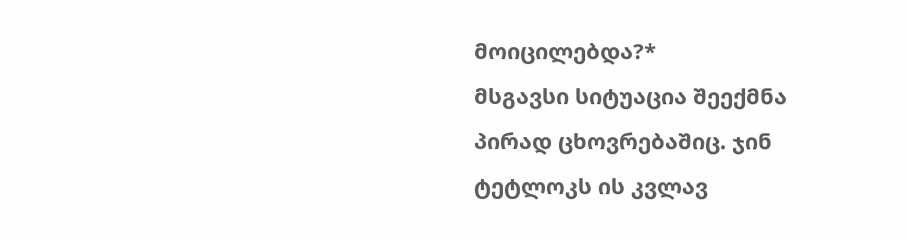მოიცილებდა?*
მსგავსი სიტუაცია შეექმნა პირად ცხოვრებაშიც. ჯინ ტეტლოკს ის კვლავ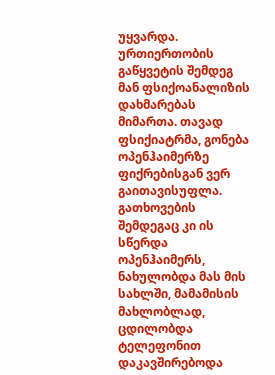უყვარდა. ურთიერთობის გაწყვეტის შემდეგ მან ფსიქოანალიზის დახმარებას მიმართა. თავად ფსიქიატრმა, გონება ოპენჰაიმერზე ფიქრებისგან ვერ გაითავისუფლა. გათხოვების შემდეგაც კი ის სწერდა ოპენჰაიმერს, ნახულობდა მას მის სახლში, მამამისის მახლობლად, ცდილობდა ტელეფონით დაკავშირებოდა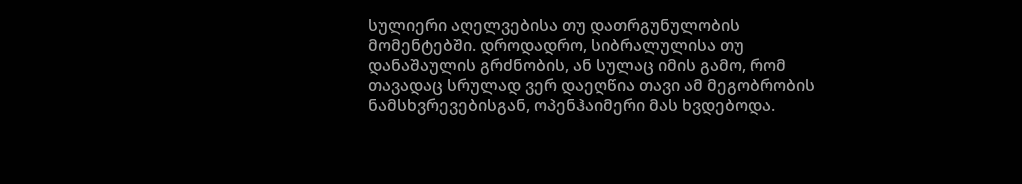სულიერი აღელვებისა თუ დათრგუნულობის მომენტებში. დროდადრო, სიბრალულისა თუ დანაშაულის გრძნობის, ან სულაც იმის გამო, რომ თავადაც სრულად ვერ დაეღწია თავი ამ მეგობრობის ნამსხვრევებისგან, ოპენჰაიმერი მას ხვდებოდა.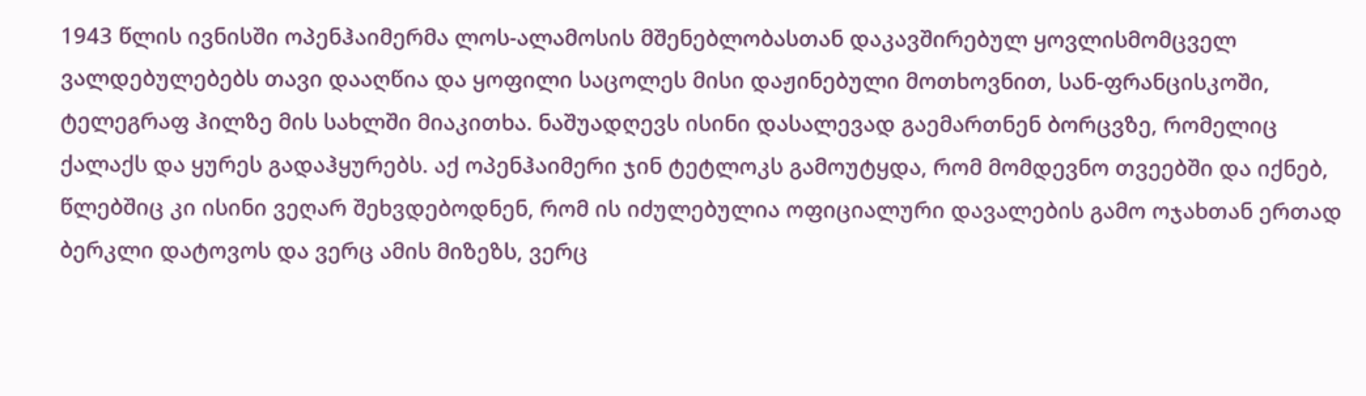1943 წლის ივნისში ოპენჰაიმერმა ლოს-ალამოსის მშენებლობასთან დაკავშირებულ ყოვლისმომცველ ვალდებულებებს თავი დააღწია და ყოფილი საცოლეს მისი დაჟინებული მოთხოვნით, სან-ფრანცისკოში, ტელეგრაფ ჰილზე მის სახლში მიაკითხა. ნაშუადღევს ისინი დასალევად გაემართნენ ბორცვზე, რომელიც ქალაქს და ყურეს გადაჰყურებს. აქ ოპენჰაიმერი ჯინ ტეტლოკს გამოუტყდა, რომ მომდევნო თვეებში და იქნებ, წლებშიც კი ისინი ვეღარ შეხვდებოდნენ, რომ ის იძულებულია ოფიციალური დავალების გამო ოჯახთან ერთად ბერკლი დატოვოს და ვერც ამის მიზეზს, ვერც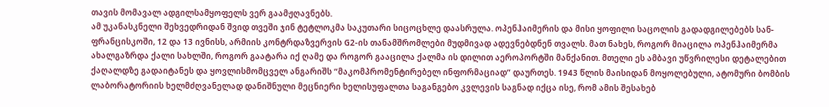თავის მომავალ ადგილსამყოფელს ვერ გაამჟღავნებს.
ამ უკანასკნელი შეხვედრიდან შვიდ თვეში ჯინ ტეტლოკმა საკუთარი სიცოცხლე დაასრულა. ოპენჰაიმერის და მისი ყოფილი საცოლის გადადგილებებს სან-ფრანცისკოში, 12 და 13 ივნისს, არმიის კონტრდაზვერვის G2-ის თანამშრომლები მუდმივად ადევნებდნენ თვალს. მათ ნახეს, როგორ მიაცილა ოპენჰაიმერმა ახალგაზრდა ქალი სახლში, როგორ გაატარა იქ ღამე და როგორ გააცილა ქალმა ის დილით აეროპორტში მანქანით. მთელი ეს ამბავი უწვრილესი დეტალებით ქაღალდზე გადაიტანეს და ყოვლისმომცველ ანგარიშს “მაკომპრომენტირებელ ინფორმაციად” დაურთეს. 1943 წლის მაისიდან მოყოლებული, ატომური ბომბის ლაბორატორიის ხელმძღვანელად დანიშნული მეცნიერი ხელისუფალთა საგანგებო კვლევის საგნად იქცა ისე, რომ ამის შესახებ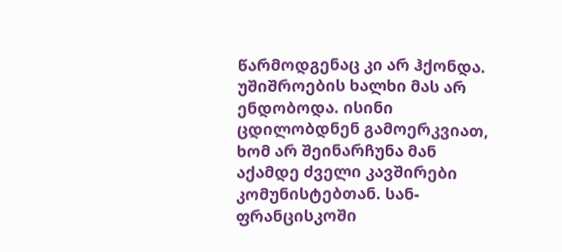წარმოდგენაც კი არ ჰქონდა. უშიშროების ხალხი მას არ ენდობოდა. ისინი ცდილობდნენ გამოერკვიათ, ხომ არ შეინარჩუნა მან აქამდე ძველი კავშირები კომუნისტებთან. სან-ფრანცისკოში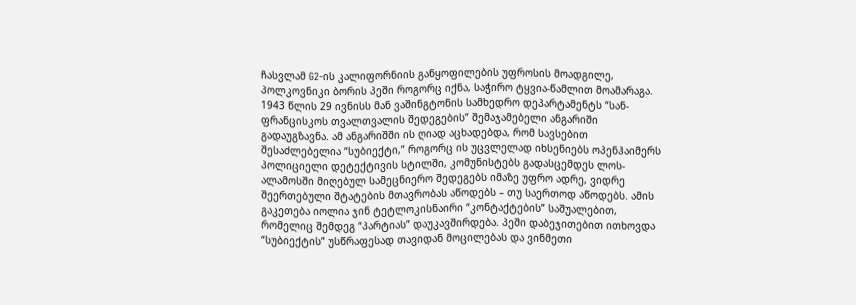ჩასვლამ G2-ის კალიფორნიის განყოფილების უფროსის მოადგილე, პოლკოვნიკი ბორის პეში როგორც იქნა, საჭირო ტყვია-წამლით მოამარაგა.
1943 წლის 29 ივნისს მან ვაშინგტონის სამხედრო დეპარტამენტს “სან-ფრანცისკოს თვალთვალის შედეგების” შემაჯამებელი ანგარიში გადაუგზავნა. ამ ანგარიშში ის ღიად აცხადებდა, რომ სავსებით შესაძლებელია “სუბიექტი,” როგორც ის უცვლელად იხსენიებს ოპენჰაიმერს პოლიციელი დეტექტივის სტილში, კომუნისტებს გადასცემდეს ლოს-ალამოსში მიღებულ სამეცნიერო შედეგებს იმაზე უფრო ადრე, ვიდრე შეერთებული შტატების მთავრობას აწოდებს – თუ საერთოდ აწოდებს. ამის გაკეთება იოლია ჯინ ტეტლოკისნაირი “კონტაქტების” საშუალებით, რომელიც შემდეგ “პარტიას” დაუკავშირდება. პეში დაბეჯითებით ითხოვდა “სუბიექტის” უსწრაფესად თავიდან მოცილებას და ვინმეთი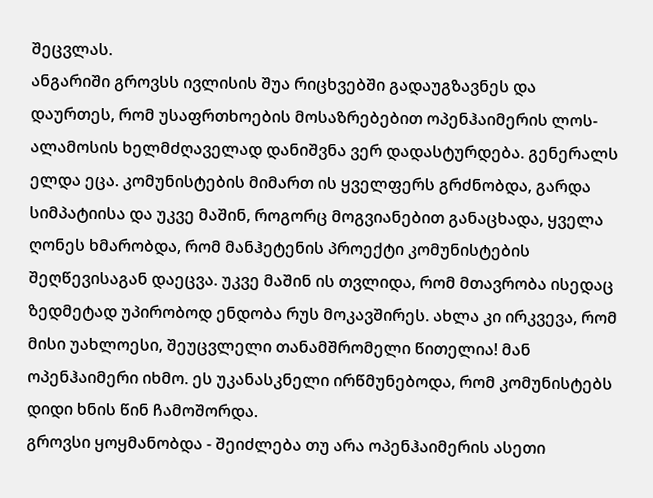შეცვლას.
ანგარიში გროვსს ივლისის შუა რიცხვებში გადაუგზავნეს და დაურთეს, რომ უსაფრთხოების მოსაზრებებით ოპენჰაიმერის ლოს-ალამოსის ხელმძღაველად დანიშვნა ვერ დადასტურდება. გენერალს ელდა ეცა. კომუნისტების მიმართ ის ყველფერს გრძნობდა, გარდა სიმპატიისა და უკვე მაშინ, როგორც მოგვიანებით განაცხადა, ყველა ღონეს ხმარობდა, რომ მანჰეტენის პროექტი კომუნისტების შეღწევისაგან დაეცვა. უკვე მაშინ ის თვლიდა, რომ მთავრობა ისედაც ზედმეტად უპირობოდ ენდობა რუს მოკავშირეს. ახლა კი ირკვევა, რომ მისი უახლოესი, შეუცვლელი თანამშრომელი წითელია! მან ოპენჰაიმერი იხმო. ეს უკანასკნელი ირწმუნებოდა, რომ კომუნისტებს დიდი ხნის წინ ჩამოშორდა.
გროვსი ყოყმანობდა - შეიძლება თუ არა ოპენჰაიმერის ასეთი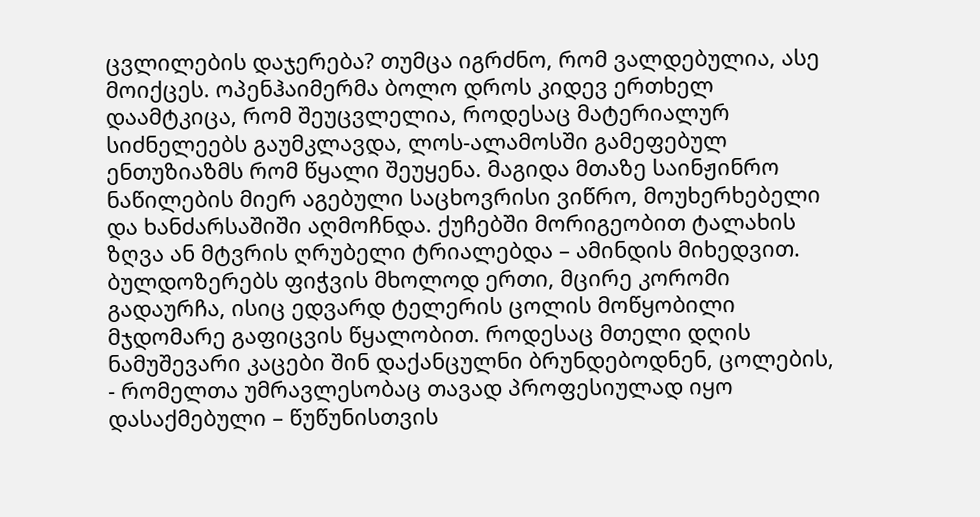ცვლილების დაჯერება? თუმცა იგრძნო, რომ ვალდებულია, ასე მოიქცეს. ოპენჰაიმერმა ბოლო დროს კიდევ ერთხელ დაამტკიცა, რომ შეუცვლელია, როდესაც მატერიალურ სიძნელეებს გაუმკლავდა, ლოს-ალამოსში გამეფებულ ენთუზიაზმს რომ წყალი შეუყენა. მაგიდა მთაზე საინჟინრო ნაწილების მიერ აგებული საცხოვრისი ვიწრო, მოუხერხებელი და ხანძარსაშიში აღმოჩნდა. ქუჩებში მორიგეობით ტალახის ზღვა ან მტვრის ღრუბელი ტრიალებდა – ამინდის მიხედვით. ბულდოზერებს ფიჭვის მხოლოდ ერთი, მცირე კორომი გადაურჩა, ისიც ედვარდ ტელერის ცოლის მოწყობილი მჯდომარე გაფიცვის წყალობით. როდესაც მთელი დღის ნამუშევარი კაცები შინ დაქანცულნი ბრუნდებოდნენ, ცოლების, - რომელთა უმრავლესობაც თავად პროფესიულად იყო დასაქმებული – წუწუნისთვის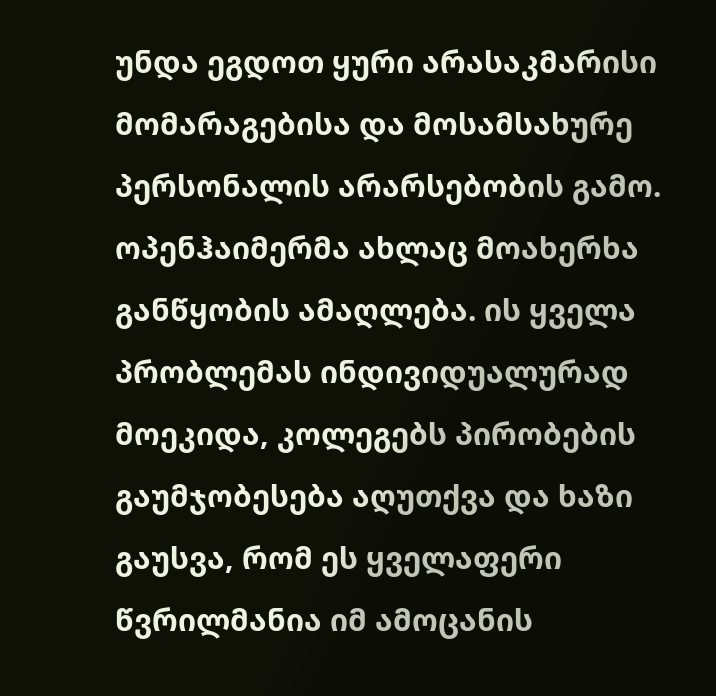უნდა ეგდოთ ყური არასაკმარისი მომარაგებისა და მოსამსახურე პერსონალის არარსებობის გამო. ოპენჰაიმერმა ახლაც მოახერხა განწყობის ამაღლება. ის ყველა პრობლემას ინდივიდუალურად მოეკიდა, კოლეგებს პირობების გაუმჯობესება აღუთქვა და ხაზი გაუსვა, რომ ეს ყველაფერი წვრილმანია იმ ამოცანის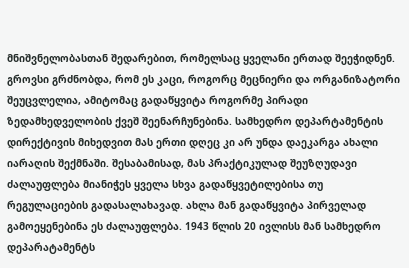მნიშვნელობასთან შედარებით, რომელსაც ყველანი ერთად შეეჭიდნენ.
გროვსი გრძნობდა, რომ ეს კაცი, როგორც მეცნიერი და ორგანიზატორი შეუცვლელია, ამიტომაც გადაწყვიტა როგორმე პირადი ზედამხედველობის ქვეშ შეენარჩუნებინა. სამხედრო დეპარტამენტის დირექტივის მიხედვით მას ერთი დღეც კი არ უნდა დაეკარგა ახალი იარაღის შექმნაში. შესაბამისად, მას პრაქტიკულად შეუზღუდავი ძალაუფლება მიანიჭეს ყველა სხვა გადაწყვეტილებისა თუ რეგულაციების გადასალახავად. ახლა მან გადაწყვიტა პირველად გამოეყენებინა ეს ძალაუფლება. 1943 წლის 20 ივლისს მან სამხედრო დეპარატამენტს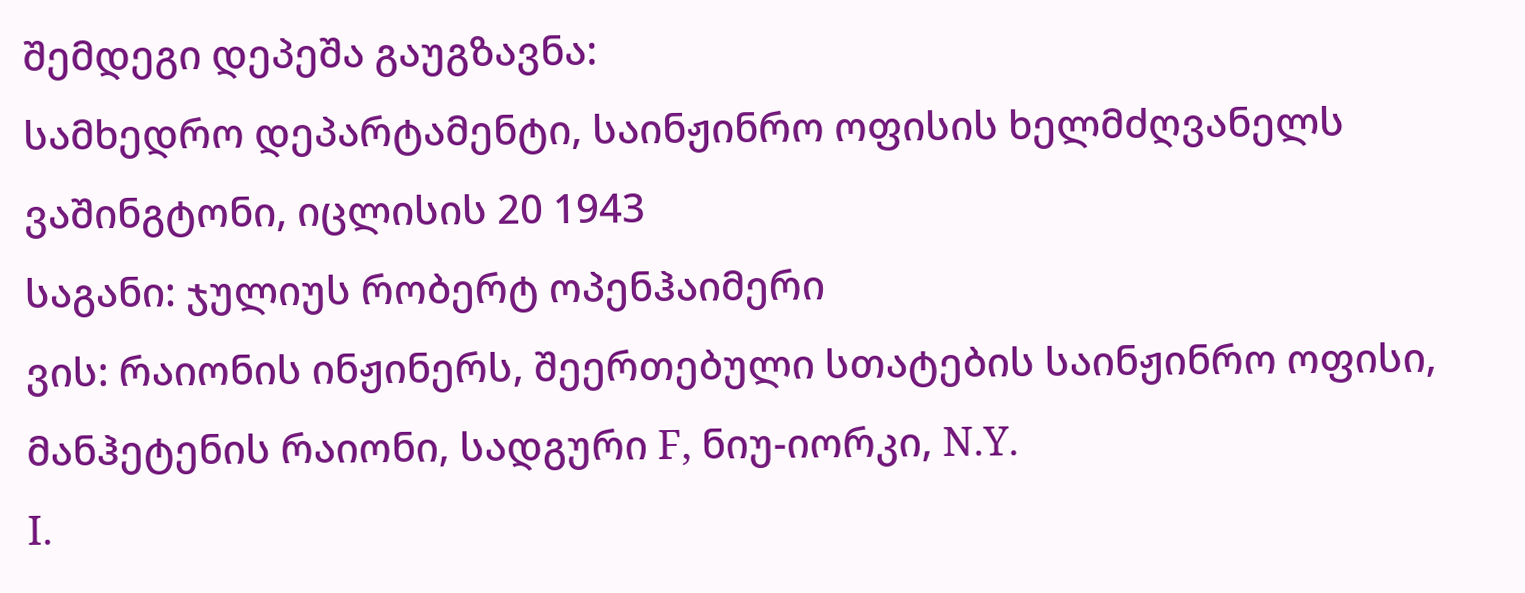შემდეგი დეპეშა გაუგზავნა:
სამხედრო დეპარტამენტი, საინჟინრო ოფისის ხელმძღვანელს
ვაშინგტონი, იცლისის 20 1943
საგანი: ჯულიუს რობერტ ოპენჰაიმერი
ვის: რაიონის ინჟინერს, შეერთებული სთატების საინჟინრო ოფისი, მანჰეტენის რაიონი, სადგური F, ნიუ-იორკი, N.Y.
I.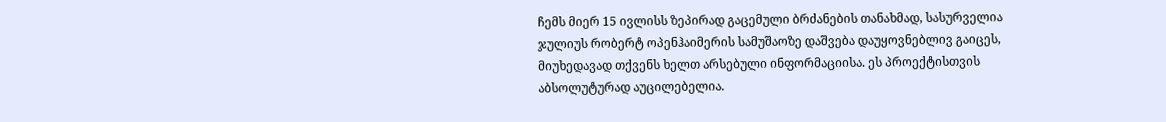ჩემს მიერ 15 ივლისს ზეპირად გაცემული ბრძანების თანახმად, სასურველია ჯულიუს რობერტ ოპენჰაიმერის სამუშაოზე დაშვება დაუყოვნებლივ გაიცეს, მიუხედავად თქვენს ხელთ არსებული ინფორმაციისა. ეს პროექტისთვის აბსოლუტურად აუცილებელია.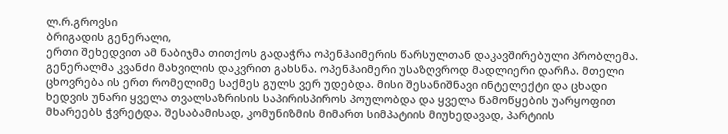ლ.რ.გროვსი
ბრიგადის გენერალი,
ერთი შეხედვით ამ ნაბიჯმა თითქოს გადაჭრა ოპენჰაიმერის წარსულთან დაკავშირებული პრობლემა. გენერალმა კვანძი მახვილის დაკვრით გახსნა. ოპენჰაიმერი უსაზღვროდ მადლიერი დარჩა. მთელი ცხოვრება ის ერთ რომელიმე საქმეს გულს ვერ უდებდა. მისი შესანიშნავი ინტელექტი და ცხადი ხედვის უნარი ყველა თვალსაზრისის საპირისპიროს პოულობდა და ყველა წამოწყების უარყოფით მხარეებს ჭვრეტდა. შესაბამისად, კომუნიზმის მიმართ სიმპატიის მიუხედავად, პარტიის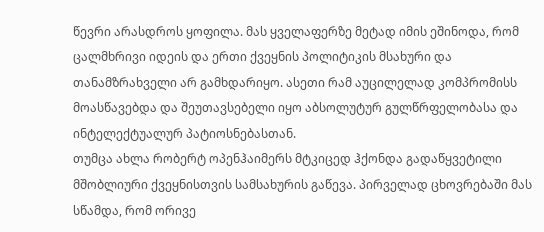წევრი არასდროს ყოფილა. მას ყველაფერზე მეტად იმის ეშინოდა, რომ ცალმხრივი იდეის და ერთი ქვეყნის პოლიტიკის მსახური და თანამზრახველი არ გამხდარიყო. ასეთი რამ აუცილელად კომპრომისს მოასწავებდა და შეუთავსებელი იყო აბსოლუტურ გულწრფელობასა და ინტელექტუალურ პატიოსნებასთან.
თუმცა ახლა რობერტ ოპენჰაიმერს მტკიცედ ჰქონდა გადაწყვეტილი მშობლიური ქვეყნისთვის სამსახურის გაწევა. პირველად ცხოვრებაში მას სწამდა, რომ ორივე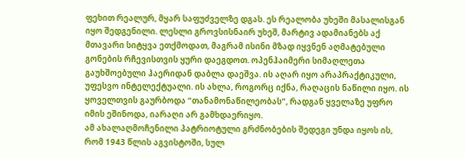ფეხით რეალურ, მყარ საფუძველზე დგას. ეს რეალობა უხეში მასალისგან იყო შედგენილი. ლესლი გროვსისნაირ უხეშ, მარტივ ადამიანებს აქ მთავარი სიტყვა ეთქმოდათ, მაგრამ ისინი მზად იყვნენ აღმატებული გონების რჩევისთვის ყური დაეგდოთ. ოპენჰაიმერი სიმაღლეთა გაუხშოებული ჰაერიდან დაბლა დაეშვა. ის აღარ იყო არაპრაქტიკული, უფესვო ინტელექტუალი. ის ახლა, როგორც იქნა, რაღაცის ნაწილი იყო. ის ყოველთვის გაურბოდა “თანამონაწილეობას”, რადგან ყველაზე უფრო იმის ეშინოდა, იარაღი არ გამხდაერიყო.
ამ ახალაღმოჩენილი პატრიოტული გრძნობების შედეგი უნდა იყოს ის, რომ 1943 წლის აგვისტოში, სულ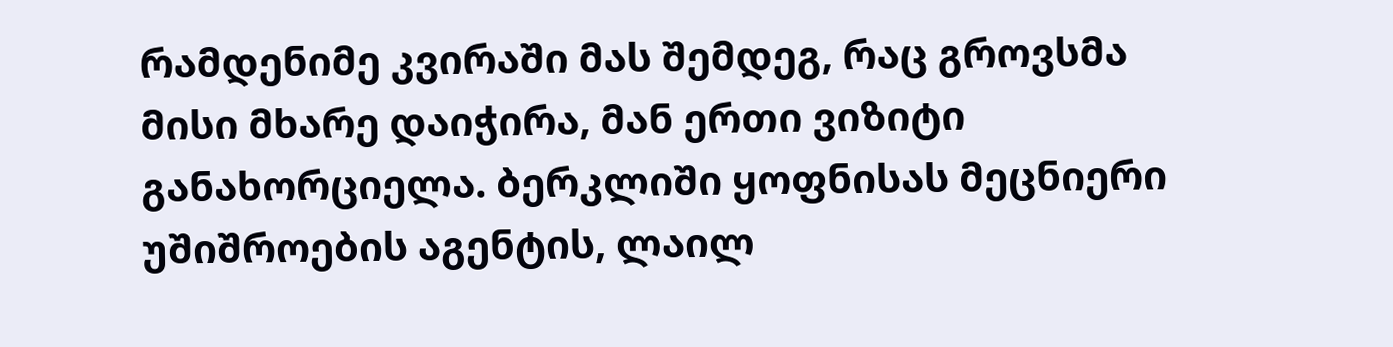რამდენიმე კვირაში მას შემდეგ, რაც გროვსმა მისი მხარე დაიჭირა, მან ერთი ვიზიტი განახორციელა. ბერკლიში ყოფნისას მეცნიერი უშიშროების აგენტის, ლაილ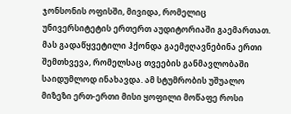ჯონსონის ოფისში, მივიდა, რომელიც უნივერსიტეტის ერთერთ აუდიტორიაში გაემართათ. მას გადაწყვეტილი ჰქონდა გაემჟღავნებინა ერთი შემთხვევა, რომელსაც თვეების განმავლობაში საიდუმლოდ ინახავდა. ამ სტუმრობის უშუალო მიზეზი ერთ-ერთი მისი ყოფილი მოწაფე როსი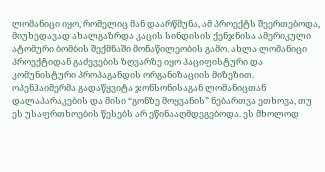ლომანიცი იყო, რომელიც მან დაარწმუნა, ამ პროექტს შეერთებოდა, მიუხედავად ახალგაზრდა კაცის სინდისის ქენჯნისა ამერიკული ატომური ბომბის შექმნაში მონაწილეობის გამო. ახლა ლომანიცი პროექტიდან გაძევების ზღვარზე იყო პაციფისტური და კომუნისტური პროპაგანდის ორგანიზაციის მიზეზით.
ოპენჰაიმერმა გადაწყვიტა ჯონსონისაგან ლომანიცთან დალაპარაკების და მისი “გონზე მოყვანის” ნებართვა ეთხოვა, თუ ეს უსაფრთხოების წესებს არ ეწინააღმდეგებოდა. ეს მხოლოდ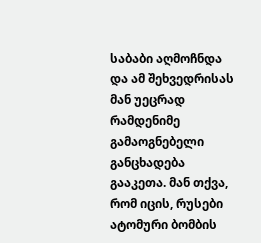საბაბი აღმოჩნდა და ამ შეხვედრისას მან უეცრად რამდენიმე გამაოგნებელი განცხადება გააკეთა. მან თქვა, რომ იცის, რუსები ატომური ბომბის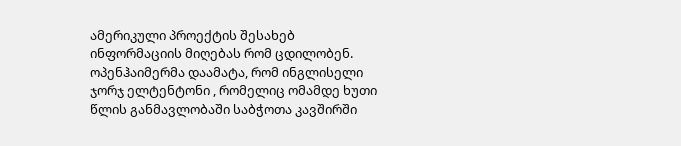ამერიკული პროექტის შესახებ ინფორმაციის მიღებას რომ ცდილობენ. ოპენჰაიმერმა დაამატა, რომ ინგლისელი ჯორჯ ელტენტონი , რომელიც ომამდე ხუთი წლის განმავლობაში საბჭოთა კავშირში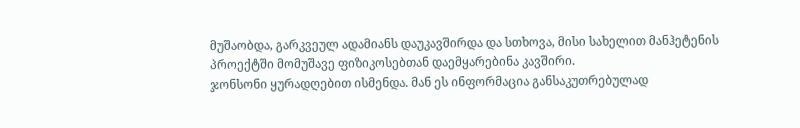მუშაობდა, გარკვეულ ადამიანს დაუკავშირდა და სთხოვა, მისი სახელით მანჰეტენის პროექტში მომუშავე ფიზიკოსებთან დაემყარებინა კავშირი.
ჯონსონი ყურადღებით ისმენდა. მან ეს ინფორმაცია განსაკუთრებულად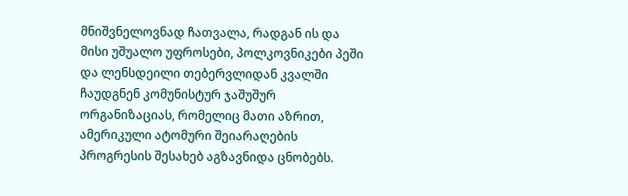მნიშვნელოვნად ჩათვალა, რადგან ის და მისი უშუალო უფროსები, პოლკოვნიკები პეში და ლენსდეილი თებერვლიდან კვალში ჩაუდგნენ კომუნისტურ ჯაშუშურ ორგანიზაციას, რომელიც მათი აზრით, ამერიკული ატომური შეიარაღების პროგრესის შესახებ აგზავნიდა ცნობებს.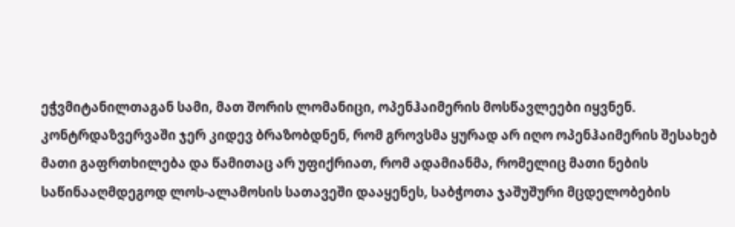ეჭვმიტანილთაგან სამი, მათ შორის ლომანიცი, ოპენჰაიმერის მოსწავლეები იყვნენ.
კონტრდაზვერვაში ჯერ კიდევ ბრაზობდნენ, რომ გროვსმა ყურად არ იღო ოპენჰაიმერის შესახებ მათი გაფრთხილება და წამითაც არ უფიქრიათ, რომ ადამიანმა, რომელიც მათი ნების საწინააღმდეგოდ ლოს-ალამოსის სათავეში დააყენეს, საბჭოთა ჯაშუშური მცდელობების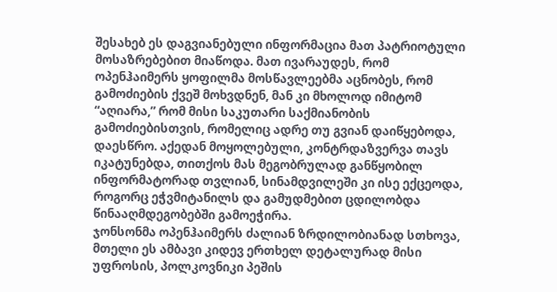შესახებ ეს დაგვიანებული ინფორმაცია მათ პატრიოტული მოსაზრებებით მიაწოდა. მათ ივარაუდეს, რომ ოპენჰაიმერს ყოფილმა მოსწავლეებმა აცნობეს, რომ გამოძიების ქვეშ მოხვდნენ, მან კი მხოლოდ იმიტომ “აღიარა,” რომ მისი საკუთარი საქმიანობის გამოძიებისთვის, რომელიც ადრე თუ გვიან დაიწყებოდა, დაესწრო. აქედან მოყოლებული, კონტრდაზვერვა თავს იკატუნებდა, თითქოს მას მეგობრულად განწყობილ ინფორმატორად თვლიან, სინამდვილეში კი ისე ექცეოდა, როგორც ეჭვმიტანილს და გამუდმებით ცდილობდა წინააღმდეგობებში გამოეჭირა.
ჯონსონმა ოპენჰაიმერს ძალიან ზრდილობიანად სთხოვა, მთელი ეს ამბავი კიდევ ერთხელ დეტალურად მისი უფროსის, პოლკოვნიკი პეშის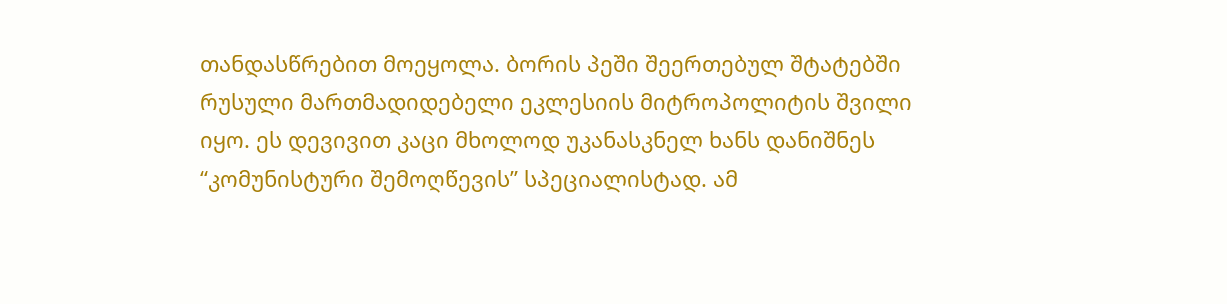თანდასწრებით მოეყოლა. ბორის პეში შეერთებულ შტატებში რუსული მართმადიდებელი ეკლესიის მიტროპოლიტის შვილი იყო. ეს დევივით კაცი მხოლოდ უკანასკნელ ხანს დანიშნეს “კომუნისტური შემოღწევის” სპეციალისტად. ამ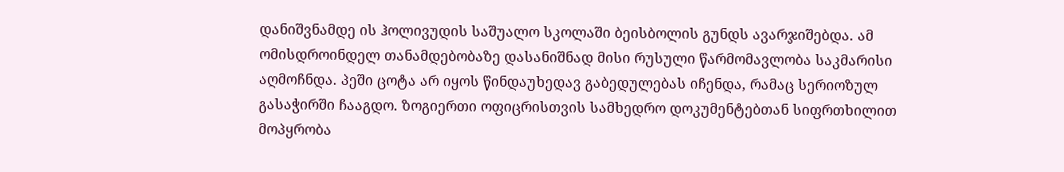დანიშვნამდე ის ჰოლივუდის საშუალო სკოლაში ბეისბოლის გუნდს ავარჯიშებდა. ამ ომისდროინდელ თანამდებობაზე დასანიშნად მისი რუსული წარმომავლობა საკმარისი აღმოჩნდა. პეში ცოტა არ იყოს წინდაუხედავ გაბედულებას იჩენდა, რამაც სერიოზულ გასაჭირში ჩააგდო. ზოგიერთი ოფიცრისთვის სამხედრო დოკუმენტებთან სიფრთხილით მოპყრობა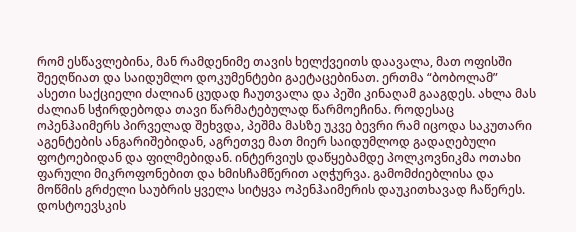რომ ესწავლებინა, მან რამდენიმე თავის ხელქვეითს დაავალა, მათ ოფისში შეეღწიათ და საიდუმლო დოკუმენტები გაეტაცებინათ. ერთმა “ბობოლამ” ასეთი საქციელი ძალიან ცუდად ჩაუთვალა და პეში კინაღამ გააგდეს. ახლა მას ძალიან სჭირდებოდა თავი წარმატებულად წარმოეჩინა. როდესაც ოპენჰაიმერს პირველად შეხვდა, პეშმა მასზე უკვე ბევრი რამ იცოდა საკუთარი აგენტების ანგარიშებიდან, აგრეთვე მათ მიერ საიდუმლოდ გადაღებული ფოტოებიდან და ფილმებიდან. ინტერვიუს დაწყებამდე პოლკოვნიკმა ოთახი ფარული მიკროფონებით და ხმისჩამწერით აღჭურვა. გამომძიებლისა და მოწმის გრძელი საუბრის ყველა სიტყვა ოპენჰაიმერის დაუკითხავად ჩაწერეს.
დოსტოევსკის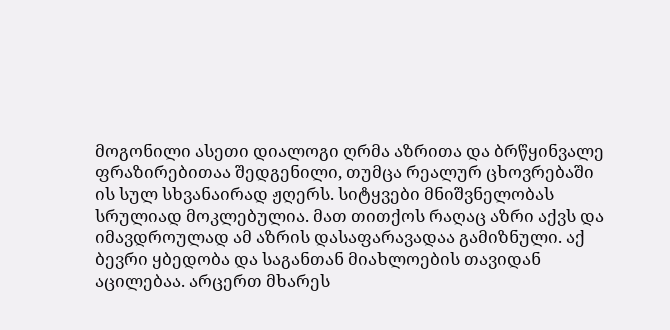მოგონილი ასეთი დიალოგი ღრმა აზრითა და ბრწყინვალე ფრაზირებითაა შედგენილი, თუმცა რეალურ ცხოვრებაში ის სულ სხვანაირად ჟღერს. სიტყვები მნიშვნელობას სრულიად მოკლებულია. მათ თითქოს რაღაც აზრი აქვს და იმავდროულად ამ აზრის დასაფარავადაა გამიზნული. აქ ბევრი ყბედობა და საგანთან მიახლოების თავიდან აცილებაა. არცერთ მხარეს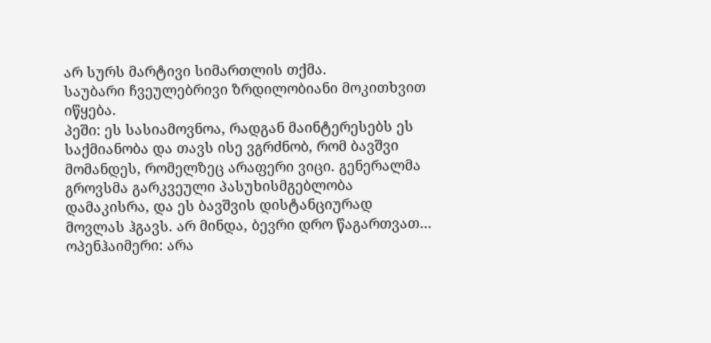არ სურს მარტივი სიმართლის თქმა.
საუბარი ჩვეულებრივი ზრდილობიანი მოკითხვით იწყება.
პეში: ეს სასიამოვნოა, რადგან მაინტერესებს ეს საქმიანობა და თავს ისე ვგრძნობ, რომ ბავშვი მომანდეს, რომელზეც არაფერი ვიცი. გენერალმა გროვსმა გარკვეული პასუხისმგებლობა დამაკისრა, და ეს ბავშვის დისტანციურად მოვლას ჰგავს. არ მინდა, ბევრი დრო წაგართვათ…
ოპენჰაიმერი: არა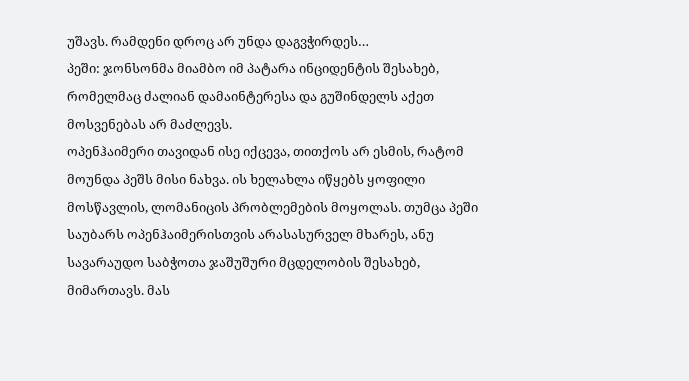უშავს. რამდენი დროც არ უნდა დაგვჭირდეს…
პეში: ჯონსონმა მიამბო იმ პატარა ინციდენტის შესახებ, რომელმაც ძალიან დამაინტერესა და გუშინდელს აქეთ მოსვენებას არ მაძლევს.
ოპენჰაიმერი თავიდან ისე იქცევა, თითქოს არ ესმის, რატომ მოუნდა პეშს მისი ნახვა. ის ხელახლა იწყებს ყოფილი მოსწავლის, ლომანიცის პრობლემების მოყოლას. თუმცა პეში საუბარს ოპენჰაიმერისთვის არასასურველ მხარეს, ანუ სავარაუდო საბჭოთა ჯაშუშური მცდელობის შესახებ, მიმართავს. მას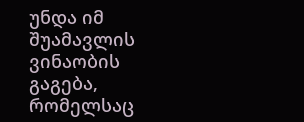უნდა იმ შუამავლის ვინაობის გაგება, რომელსაც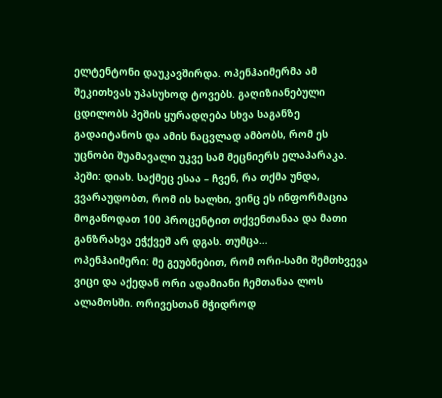ელტენტონი დაუკავშირდა. ოპენჰაიმერმა ამ შეკითხვას უპასუხოდ ტოვებს. გაღიზიანებული ცდილობს პეშის ყურადღება სხვა საგანზე გადაიტანოს და ამის ნაცვლად ამბობს, რომ ეს უცნობი შუამავალი უკვე სამ მეცნიერს ელაპარაკა.
პეში: დიახ. საქმეც ესაა – ჩვენ, რა თქმა უნდა, ვვარაუდობთ, რომ ის ხალხი, ვინც ეს ინფორმაცია მოგაწოდათ 100 პროცენტით თქვენთანაა და მათი განზრახვა ეჭქვეშ არ დგას. თუმცა…
ოპენჰაიმერი: მე გეუბნებით, რომ ორი-სამი შემთხვევა ვიცი და აქედან ორი ადამიანი ჩემთანაა ლოს ალამოსში. ორივესთან მჭიდროდ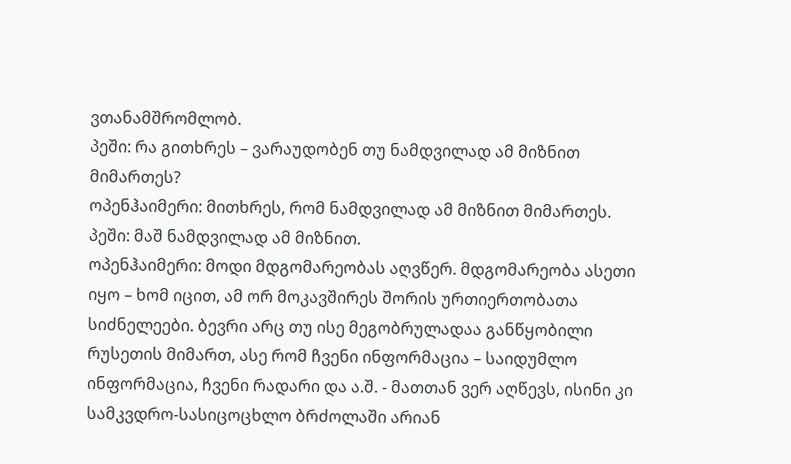ვთანამშრომლობ.
პეში: რა გითხრეს – ვარაუდობენ თუ ნამდვილად ამ მიზნით მიმართეს?
ოპენჰაიმერი: მითხრეს, რომ ნამდვილად ამ მიზნით მიმართეს.
პეში: მაშ ნამდვილად ამ მიზნით.
ოპენჰაიმერი: მოდი მდგომარეობას აღვწერ. მდგომარეობა ასეთი იყო – ხომ იცით, ამ ორ მოკავშირეს შორის ურთიერთობათა სიძნელეები. ბევრი არც თუ ისე მეგობრულადაა განწყობილი რუსეთის მიმართ, ასე რომ ჩვენი ინფორმაცია – საიდუმლო ინფორმაცია, ჩვენი რადარი და ა.შ. - მათთან ვერ აღწევს, ისინი კი სამკვდრო-სასიცოცხლო ბრძოლაში არიან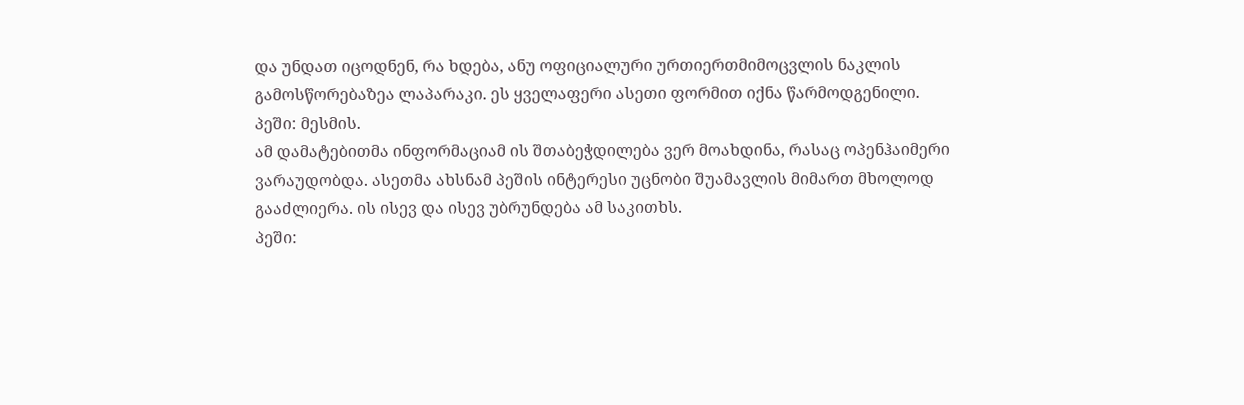და უნდათ იცოდნენ, რა ხდება, ანუ ოფიციალური ურთიერთმიმოცვლის ნაკლის გამოსწორებაზეა ლაპარაკი. ეს ყველაფერი ასეთი ფორმით იქნა წარმოდგენილი.
პეში: მესმის.
ამ დამატებითმა ინფორმაციამ ის შთაბეჭდილება ვერ მოახდინა, რასაც ოპენჰაიმერი ვარაუდობდა. ასეთმა ახსნამ პეშის ინტერესი უცნობი შუამავლის მიმართ მხოლოდ გააძლიერა. ის ისევ და ისევ უბრუნდება ამ საკითხს.
პეში: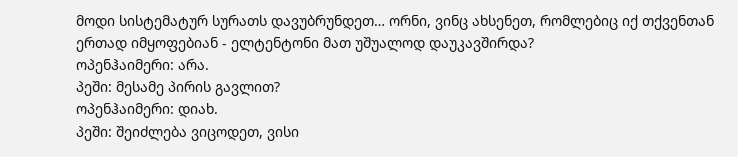მოდი სისტემატურ სურათს დავუბრუნდეთ… ორნი, ვინც ახსენეთ, რომლებიც იქ თქვენთან ერთად იმყოფებიან - ელტენტონი მათ უშუალოდ დაუკავშირდა?
ოპენჰაიმერი: არა.
პეში: მესამე პირის გავლით?
ოპენჰაიმერი: დიახ.
პეში: შეიძლება ვიცოდეთ, ვისი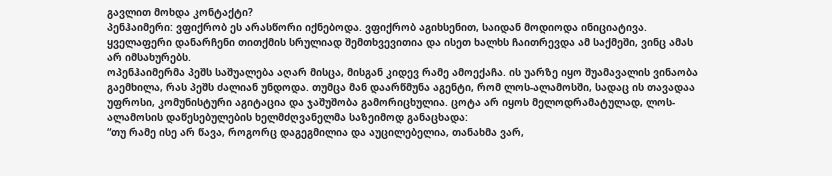გავლით მოხდა კონტაქტი?
პენჰაიმერი: ვფიქრობ ეს არასწორი იქნებოდა. ვფიქრობ აგიხსენით, საიდან მოდიოდა ინიციატივა. ყველაფერი დანარჩენი თითქმის სრულიად შემთხვევითია და ისეთ ხალხს ჩაითრევდა ამ საქმეში, ვინც ამას არ იმსახურებს.
ოპენჰაიმერმა პეშს საშუალება აღარ მისცა, მისგან კიდევ რამე ამოექაჩა. ის უარზე იყო შუამავალის ვინაობა გაემხილა, რას პეშს ძალიან უნდოდა. თუმცა მან დაარწმუნა აგენტი, რომ ლოს-ალამოსში, სადაც ის თავადაა უფროსი, კომუნისტური აგიტაცია და ჯაშუშობა გამორიცხულია. ცოტა არ იყოს მელოდრამატულად, ლოს-ალამოსის დაწესებულების ხელმძღვანელმა საზეიმოდ განაცხადა:
“თუ რამე ისე არ წავა, როგორც დაგეგმილია და აუცილებელია, თანახმა ვარ,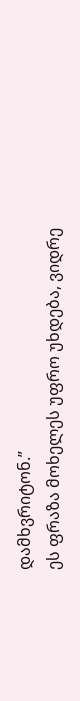დამხვრიტონ.”
ეს ფრაზა მოხელეს უფრო უხდება, ვიდრე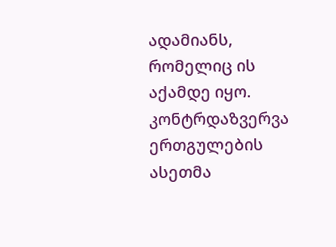ადამიანს, რომელიც ის აქამდე იყო.
კონტრდაზვერვა ერთგულების ასეთმა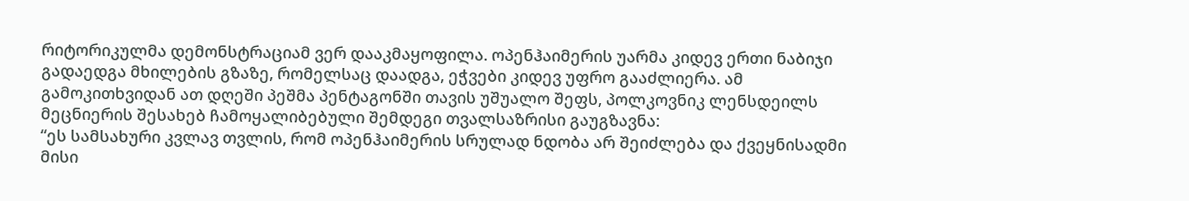რიტორიკულმა დემონსტრაციამ ვერ დააკმაყოფილა. ოპენჰაიმერის უარმა კიდევ ერთი ნაბიჯი გადაედგა მხილების გზაზე, რომელსაც დაადგა, ეჭვები კიდევ უფრო გააძლიერა. ამ გამოკითხვიდან ათ დღეში პეშმა პენტაგონში თავის უშუალო შეფს, პოლკოვნიკ ლენსდეილს მეცნიერის შესახებ ჩამოყალიბებული შემდეგი თვალსაზრისი გაუგზავნა:
“ეს სამსახური კვლავ თვლის, რომ ოპენჰაიმერის სრულად ნდობა არ შეიძლება და ქვეყნისადმი მისი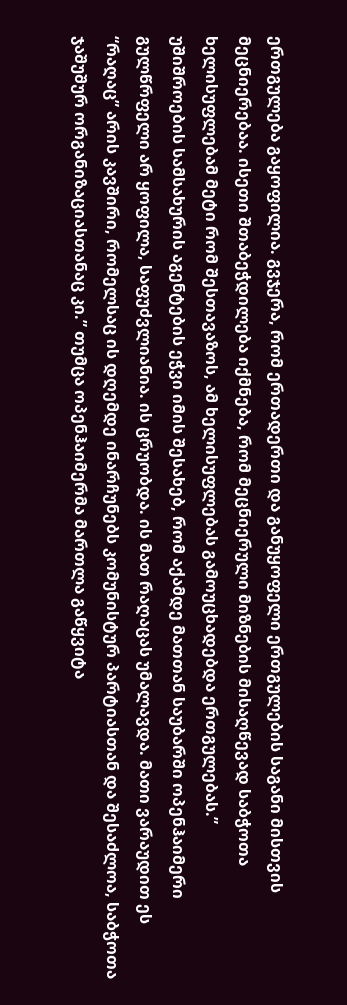ერთგულება გაყოფილია. გვჯერა, რომ ერთადერთი და განუყოფელი ერთგულების საგანი მისთვის მეცნიერებაა. ისეთი შთაბეჭდილება იქმნება, რომ მეცნიერული მიზნების მისაღწევად საბჭოთა ხელისუფლებამ მეტი რომ შესთავაზოს, ამ ხელისუფლებას გამოუცხადებდა ერთგულებას.”
უშიშროების სამსახურის აგენტების ეჭვი იმის შესახებ, რომ აქამდე მათთან საუბარში ოპენჰაიმერი გულწრფელი არ ყოფილა, საფუძვლიანია. ის ცრუობდა. ის მათ რაღაცას უმალავდა. მათი ვარაუდით ეს “რაღაც” არის კავშირი, რომელსაც ის დღემდე ინარჩუნებს კომუნისტურ პარტიასთან და შესაძლოა, საბჭოთა ჯაშუშურ ორგანიზაციასთანაც კი.” თუმცა ოპენჰაიმერმა მართლა გაწყვიტა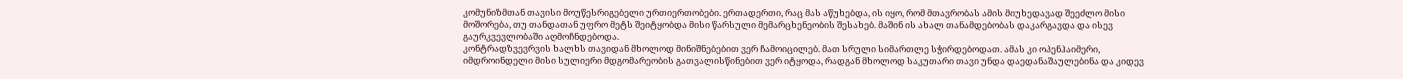კომუნიზმთან თავისი მოუწესრიგებელი ურთიერთობები. ერთადერთი, რაც მას აწუხებდა, ის იყო, რომ მთავრობას ამის მიუხედავად შეეძლო მისი მოშორება, თუ თანდათან უფრო მეტს შეიტყობდა მისი წარსული მემარცხენეობის შესახებ. მაშინ ის ახალ თანამდებობას დაკარგავდა და ისევ გაურკვევლობაში აღმოჩნდებოდა.
კონტრადზვევრვის ხალხს თავიდან მხოლოდ მინიშნებებით ვერ ჩამოიცილებ. მათ სრული სიმართლე სჭირდებოდათ. ამას კი ოპენჰაიმერი, იმდროინდელი მისი სულიერი მდგომარეობის გათვალისწინებით ვერ იტყოდა, რადგან მხოლოდ საკუთარი თავი უნდა დაედანაშაულებინა და კიდევ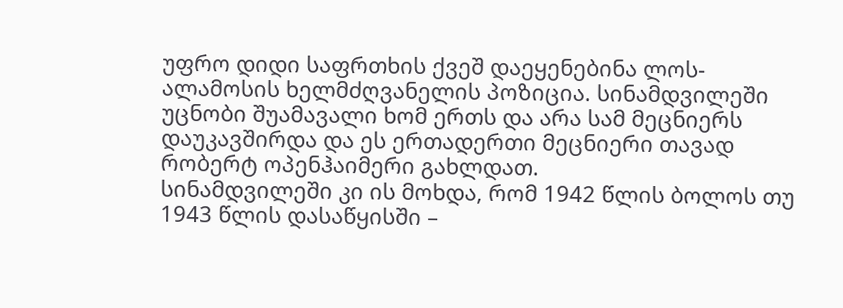უფრო დიდი საფრთხის ქვეშ დაეყენებინა ლოს-ალამოსის ხელმძღვანელის პოზიცია. სინამდვილეში უცნობი შუამავალი ხომ ერთს და არა სამ მეცნიერს დაუკავშირდა და ეს ერთადერთი მეცნიერი თავად რობერტ ოპენჰაიმერი გახლდათ.
სინამდვილეში კი ის მოხდა, რომ 1942 წლის ბოლოს თუ 1943 წლის დასაწყისში –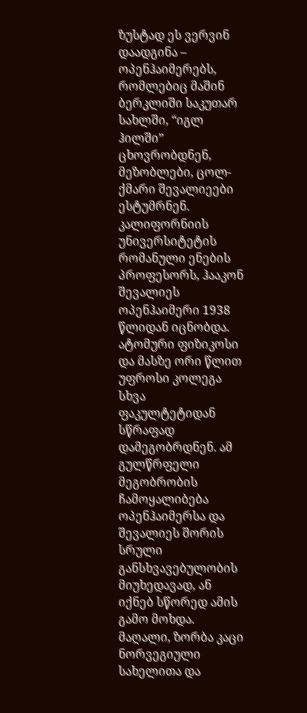ზუსტად ეს ვერვინ დაადგინა – ოპენჰაიმერებს, რომლებიც მაშინ ბერკლიში საკუთარ სახლში, “იგლ ჰილში” ცხოვრობდნენ, მეზობლები, ცოლ-ქმარი შევალიეები ესტუმრნენ.
კალიფორნიის უნივერსიტეტის რომანული ენების პროფესორს, ჰააკონ შევალიეს ოპენჰაიმერი 1938 წლიდან იცნობდა. ატომური ფიზიკოსი და მასზე ორი წლით უფროსი კოლეგა სხვა ფაკულტეტიდან სწრაფად დამეგობრდნენ. ამ გულწრფელი მეგობრობის ჩამოყალიბება ოპენჰაიმერსა და შევალიეს შორის სრული განსხვავებულობის მიუხედავად, ან იქნებ სწორედ ამის გამო მოხდა. მაღალი, ზორბა კაცი ნორვეგიული სახელითა და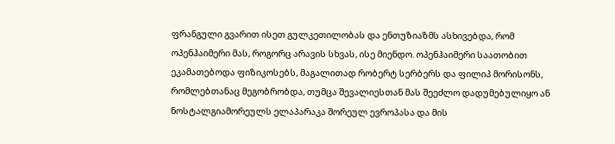ფრანგული გვარით ისეთ გულკეთილობას და ენთუზიაზმს ასხივებდა, რომ ოპენჰაიმერი მას, როგორც არავის სხვას, ისე მიენდო. ოპენჰაიმერი საათობით ეკამათებოდა ფიზიკოსებს, მაგალითად რობერტ სერბერს და ფილიპ მორისონს, რომლებთანაც მეგობრობდა, თუმცა შევალიესთან მას შეეძლო დადუმებულიყო ან ნოსტალგიამორეულს ელაპარაკა შორეულ ევროპასა და მის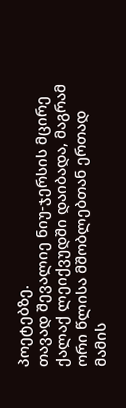პოეტებზე.
თავად შევალიე ნიუ-ჯერსის მცირე ქალაქ ლეიქვუდში დაიბადა, მაგრამ ორი წლისა მშობლებთან ერთად მამის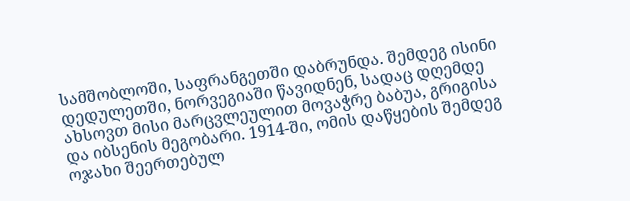სამშობლოში, საფრანგეთში დაბრუნდა. შემდეგ ისინი დედულეთში, ნორვეგიაში წავიდნენ, სადაც დღემდე ახსოვთ მისი მარცვლეულით მოვაჭრე ბაბუა, გრიგისა და იბსენის მეგობარი. 1914-ში, ომის დაწყების შემდეგ ოჯახი შეერთებულ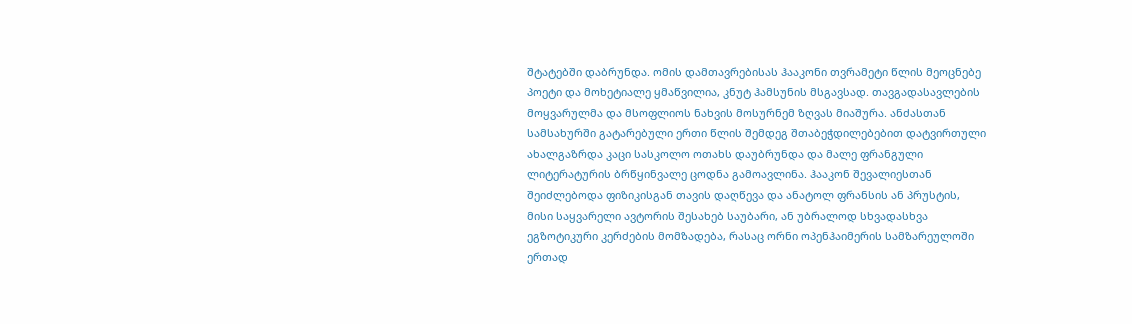შტატებში დაბრუნდა. ომის დამთავრებისას ჰააკონი თვრამეტი წლის მეოცნებე პოეტი და მოხეტიალე ყმაწვილია, კნუტ ჰამსუნის მსგავსად. თავგადასავლების მოყვარულმა და მსოფლიოს ნახვის მოსურნემ ზღვას მიაშურა. ანძასთან სამსახურში გატარებული ერთი წლის შემდეგ შთაბეჭდილებებით დატვირთული ახალგაზრდა კაცი სასკოლო ოთახს დაუბრუნდა და მალე ფრანგული ლიტერატურის ბრწყინვალე ცოდნა გამოავლინა. ჰააკონ შევალიესთან შეიძლებოდა ფიზიკისგან თავის დაღწევა და ანატოლ ფრანსის ან პრუსტის, მისი საყვარელი ავტორის შესახებ საუბარი, ან უბრალოდ სხვადასხვა ეგზოტიკური კერძების მომზადება, რასაც ორნი ოპენჰაიმერის სამზარეულოში ერთად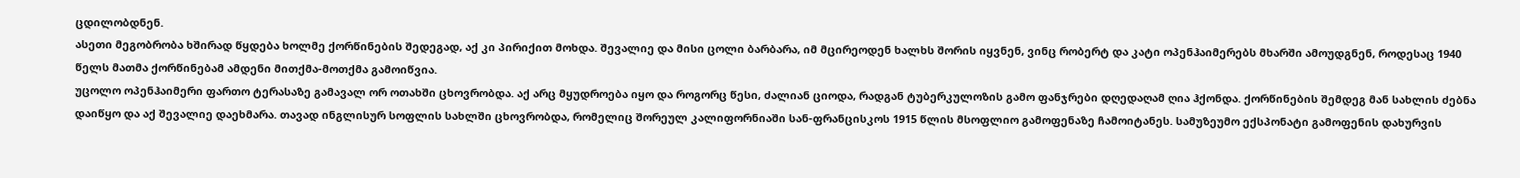ცდილობდნენ.
ასეთი მეგობრობა ხშირად წყდება ხოლმე ქორწინების შედეგად, აქ კი პირიქით მოხდა. შევალიე და მისი ცოლი ბარბარა, იმ მცირეოდენ ხალხს შორის იყვნენ, ვინც რობერტ და კატი ოპენჰაიმერებს მხარში ამოუდგნენ, როდესაც 1940 წელს მათმა ქორწინებამ ამდენი მითქმა-მოთქმა გამოიწვია.
უცოლო ოპენჰაიმერი ფართო ტერასაზე გამავალ ორ ოთახში ცხოვრობდა. აქ არც მყუდროება იყო და როგორც წესი, ძალიან ციოდა, რადგან ტუბერკულოზის გამო ფანჯრები დღედაღამ ღია ჰქონდა. ქორწინების შემდეგ მან სახლის ძებნა დაიწყო და აქ შევალიე დაეხმარა. თავად ინგლისურ სოფლის სახლში ცხოვრობდა, რომელიც შორეულ კალიფორნიაში სან-ფრანცისკოს 1915 წლის მსოფლიო გამოფენაზე ჩამოიტანეს. სამუზეუმო ექსპონატი გამოფენის დახურვის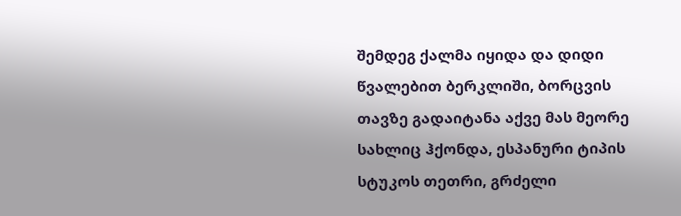შემდეგ ქალმა იყიდა და დიდი წვალებით ბერკლიში, ბორცვის თავზე გადაიტანა აქვე მას მეორე სახლიც ჰქონდა, ესპანური ტიპის სტუკოს თეთრი, გრძელი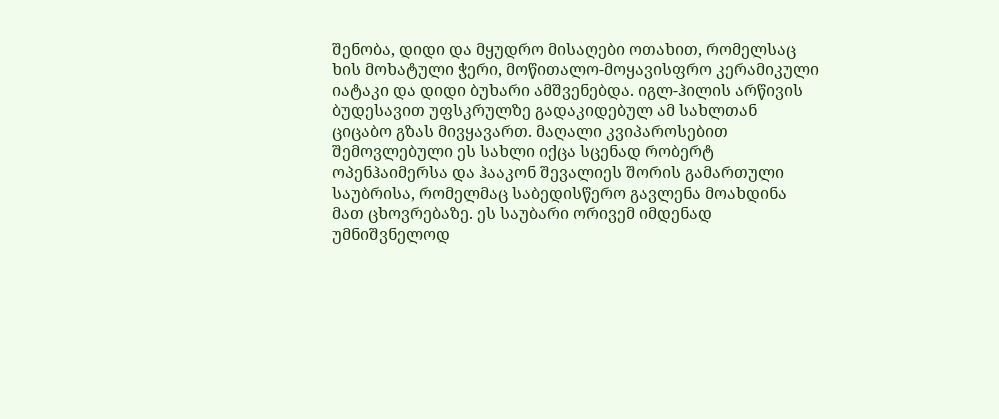შენობა, დიდი და მყუდრო მისაღები ოთახით, რომელსაც ხის მოხატული ჭერი, მოწითალო-მოყავისფრო კერამიკული იატაკი და დიდი ბუხარი ამშვენებდა. იგლ-ჰილის არწივის ბუდესავით უფსკრულზე გადაკიდებულ ამ სახლთან ციცაბო გზას მივყავართ. მაღალი კვიპაროსებით შემოვლებული ეს სახლი იქცა სცენად რობერტ ოპენჰაიმერსა და ჰააკონ შევალიეს შორის გამართული საუბრისა, რომელმაც საბედისწერო გავლენა მოახდინა მათ ცხოვრებაზე. ეს საუბარი ორივემ იმდენად უმნიშვნელოდ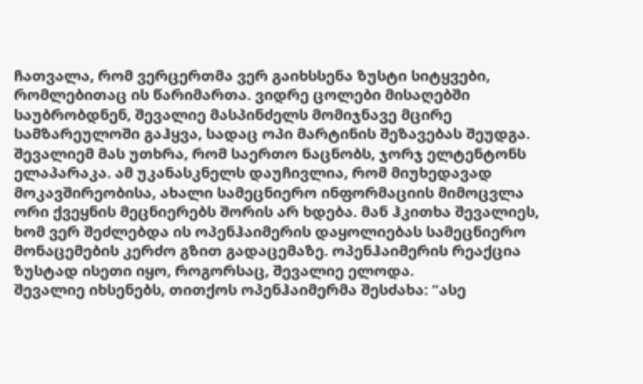ჩათვალა, რომ ვერცერთმა ვერ გაიხსსენა ზუსტი სიტყვები, რომლებითაც ის წარიმართა. ვიდრე ცოლები მისაღებში საუბრობდნენ, შევალიე მასპინძელს მომიჯნავე მცირე სამზარეულოში გაჰყვა, სადაც ოპი მარტინის შეზავებას შეუდგა. შევალიემ მას უთხრა, რომ საერთო ნაცნობს, ჯორჯ ელტენტონს ელაპარაკა. ამ უკანასკნელს დაუჩივლია, რომ მიუხედავად მოკავშირეობისა, ახალი სამეცნიერო ინფორმაციის მიმოცვლა ორი ქვეყნის მეცნიერებს შორის არ ხდება. მან ჰკითხა შევალიეს, ხომ ვერ შეძლებდა ის ოპენჰაიმერის დაყოლიებას სამეცნიერო მონაცემების კერძო გზით გადაცემაზე. ოპენჰაიმერის რეაქცია ზუსტად ისეთი იყო, როგორსაც, შევალიე ელოდა.
შევალიე იხსენებს, თითქოს ოპენჰაიმერმა შესძახა: “ასე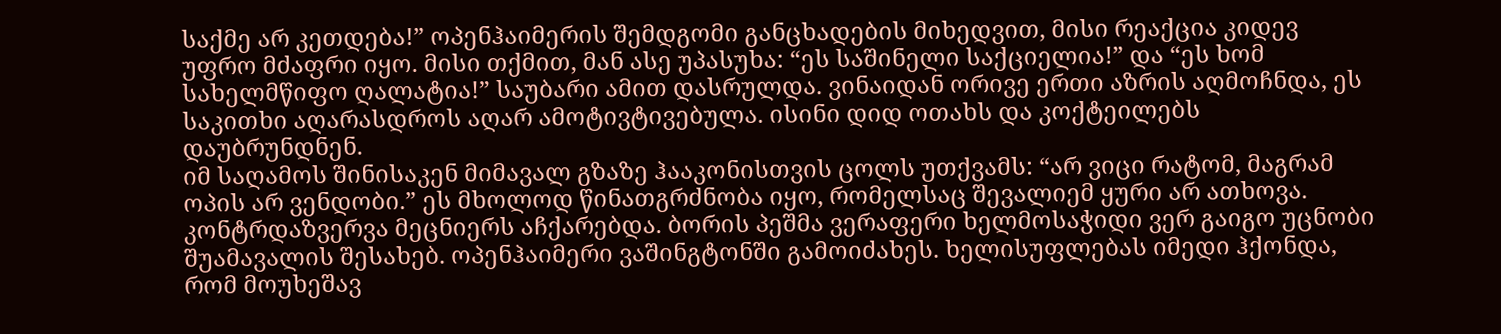საქმე არ კეთდება!” ოპენჰაიმერის შემდგომი განცხადების მიხედვით, მისი რეაქცია კიდევ უფრო მძაფრი იყო. მისი თქმით, მან ასე უპასუხა: “ეს საშინელი საქციელია!” და “ეს ხომ სახელმწიფო ღალატია!” საუბარი ამით დასრულდა. ვინაიდან ორივე ერთი აზრის აღმოჩნდა, ეს საკითხი აღარასდროს აღარ ამოტივტივებულა. ისინი დიდ ოთახს და კოქტეილებს დაუბრუნდნენ.
იმ საღამოს შინისაკენ მიმავალ გზაზე ჰააკონისთვის ცოლს უთქვამს: “არ ვიცი რატომ, მაგრამ ოპის არ ვენდობი.” ეს მხოლოდ წინათგრძნობა იყო, რომელსაც შევალიემ ყური არ ათხოვა. კონტრდაზვერვა მეცნიერს აჩქარებდა. ბორის პეშმა ვერაფერი ხელმოსაჭიდი ვერ გაიგო უცნობი შუამავალის შესახებ. ოპენჰაიმერი ვაშინგტონში გამოიძახეს. ხელისუფლებას იმედი ჰქონდა, რომ მოუხეშავ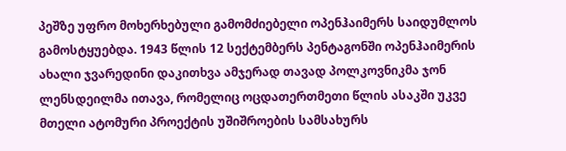პეშზე უფრო მოხერხებული გამომძიებელი ოპენჰაიმერს საიდუმლოს გამოსტყუებდა. 1943 წლის 12 სექტემბერს პენტაგონში ოპენჰაიმერის ახალი ჯვარედინი დაკითხვა ამჯერად თავად პოლკოვნიკმა ჯონ ლენსდეილმა ითავა, რომელიც ოცდათერთმეთი წლის ასაკში უკვე მთელი ატომური პროექტის უშიშროების სამსახურს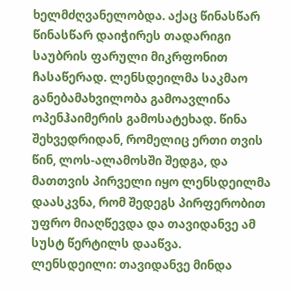ხელმძღვანელობდა. აქაც წინასწარ წინასწარ დაიჭირეს თადარიგი საუბრის ფარული მიკრფონით ჩასაწერად. ლენსდეილმა საკმაო განებამახვილობა გამოავლინა ოპენჰაიმერის გამოსატეხად. წინა შეხვედრიდან, რომელიც ერთი თვის წინ, ლოს-ალამოსში შედგა, და მათთვის პირველი იყო ლენსდეილმა დაასკვნა, რომ შედეგს პირფერობით უფრო მიაღწევდა და თავიდანვე ამ სუსტ წერტილს დააწვა.
ლენსდეილი: თავიდანვე მინდა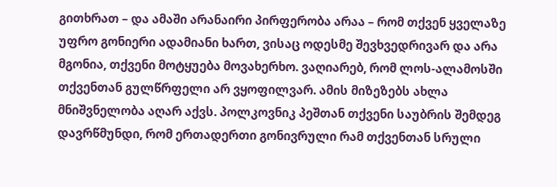გითხრათ – და ამაში არანაირი პირფერობა არაა – რომ თქვენ ყველაზე უფრო გონიერი ადამიანი ხართ, ვისაც ოდესმე შევხვედრივარ და არა მგონია, თქვენი მოტყუება მოვახერხო. ვაღიარებ, რომ ლოს-ალამოსში თქვენთან გულწრფელი არ ვყოფილვარ. ამის მიზეზებს ახლა მნიშვნელობა აღარ აქვს. პოლკოვნიკ პეშთან თქვენი საუბრის შემდეგ დავრწმუნდი, რომ ერთადერთი გონივრული რამ თქვენთან სრული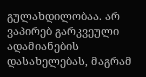გულახდილობაა. არ ვაპირებ გარკვეული ადამიანების დასახელებას, მაგრამ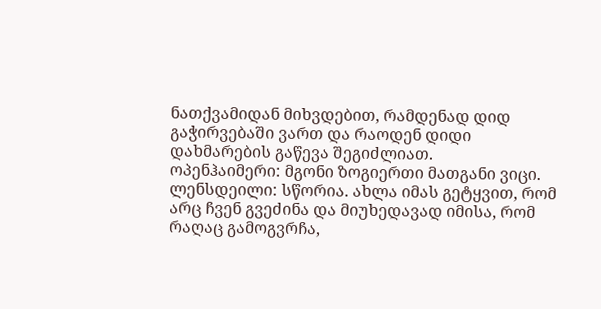ნათქვამიდან მიხვდებით, რამდენად დიდ გაჭირვებაში ვართ და რაოდენ დიდი დახმარების გაწევა შეგიძლიათ.
ოპენჰაიმერი: მგონი ზოგიერთი მათგანი ვიცი.
ლენსდეილი: სწორია. ახლა იმას გეტყვით, რომ არც ჩვენ გვეძინა და მიუხედავად იმისა, რომ რაღაც გამოგვრჩა,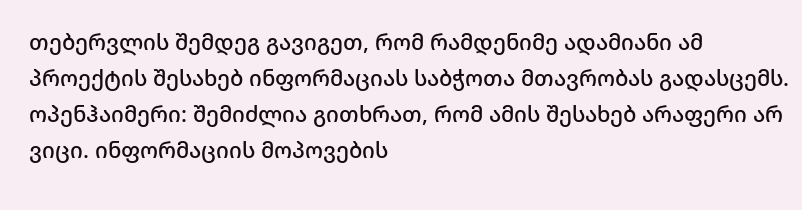თებერვლის შემდეგ გავიგეთ, რომ რამდენიმე ადამიანი ამ პროექტის შესახებ ინფორმაციას საბჭოთა მთავრობას გადასცემს.
ოპენჰაიმერი: შემიძლია გითხრათ, რომ ამის შესახებ არაფერი არ ვიცი. ინფორმაციის მოპოვების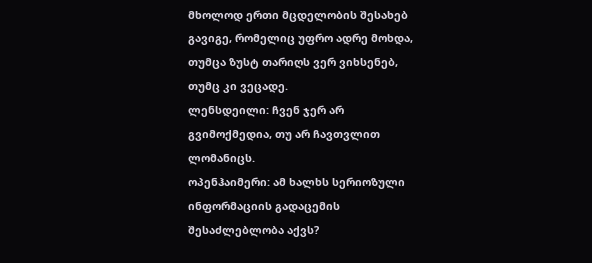მხოლოდ ერთი მცდელობის შესახებ გავიგე, რომელიც უფრო ადრე მოხდა, თუმცა ზუსტ თარიღს ვერ ვიხსენებ, თუმც კი ვეცადე.
ლენსდეილი: ჩვენ ჯერ არ გვიმოქმედია, თუ არ ჩავთვლით ლომანიცს.
ოპენჰაიმერი: ამ ხალხს სერიოზული ინფორმაციის გადაცემის შესაძლებლობა აქვს?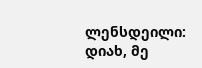ლენსდეილი: დიახ, მე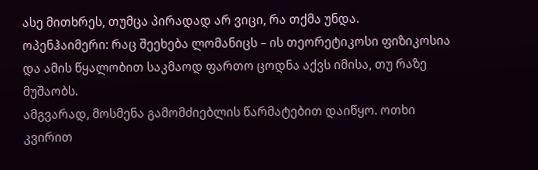ასე მითხრეს, თუმცა პირადად არ ვიცი, რა თქმა უნდა.
ოპენჰაიმერი: რაც შეეხება ლომანიცს – ის თეორეტიკოსი ფიზიკოსია და ამის წყალობით საკმაოდ ფართო ცოდნა აქვს იმისა, თუ რაზე მუშაობს.
ამგვარად, მოსმენა გამომძიებლის წარმატებით დაიწყო. ოთხი კვირით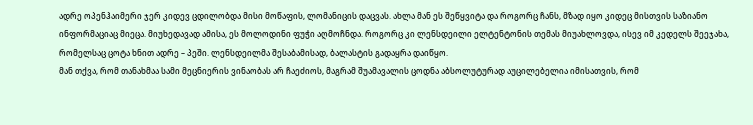ადრე ოპენჰაიმერი ჯერ კიდევ ცდილობდა მისი მოწაფის, ლომანიცის დაცვას. ახლა მან ეს შეწყვიტა და როგორც ჩანს, მზად იყო კიდეც მისთვის საზიანო ინფორმაციაც მიეცა. მიუხედავად ამისა, ეს მოლოდინი ფუჭი აღმოჩნდა. როგორც კი ლენსდეილი ელტენტონის თემას მიუახლოვდა, ისევ იმ კედელს შეეჯახა, რომელსაც ცოტა ხნით ადრე – პეში. ლენსდეილმა შესაბამისად, ბალასტის გადაყრა დაიწყო.
მან თქვა, რომ თანახმაა სამი მეცნიერის ვინაობას არ ჩაეძიოს, მაგრამ შუამავალის ცოდნა აბსოლუტურად აუცილებელია იმისათვის, რომ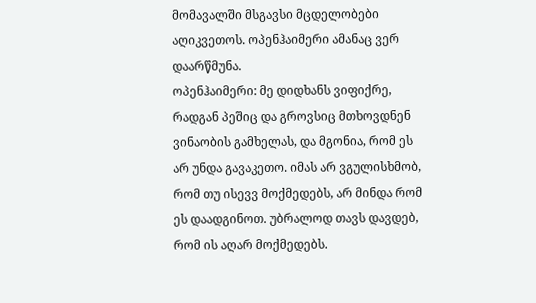მომავალში მსგავსი მცდელობები აღიკვეთოს. ოპენჰაიმერი ამანაც ვერ დაარწმუნა.
ოპენჰაიმერი: მე დიდხანს ვიფიქრე, რადგან პეშიც და გროვსიც მთხოვდნენ ვინაობის გამხელას, და მგონია, რომ ეს არ უნდა გავაკეთო. იმას არ ვგულისხმობ, რომ თუ ისევვ მოქმედებს, არ მინდა რომ ეს დაადგინოთ. უბრალოდ თავს დავდებ, რომ ის აღარ მოქმედებს.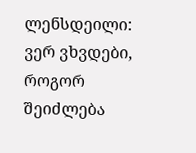ლენსდეილი: ვერ ვხვდები, როგორ შეიძლება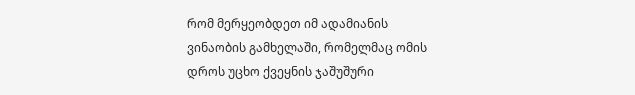რომ მერყეობდეთ იმ ადამიანის ვინაობის გამხელაში, რომელმაც ომის დროს უცხო ქვეყნის ჯაშუშური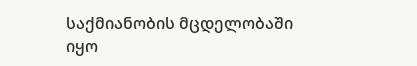საქმიანობის მცდელობაში იყო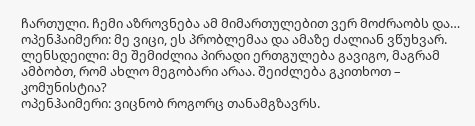ჩართული. ჩემი აზროვნება ამ მიმართულებით ვერ მოძრაობს და…
ოპენჰაიმერი: მე ვიცი, ეს პრობლემაა და ამაზე ძალიან ვწუხვარ.
ლენსდეილი: მე შემიძლია პირადი ერთგულება გავიგო, მაგრამ ამბობთ, რომ ახლო მეგობარი არაა. შეიძლება გკითხოთ – კომუნისტია?
ოპენჰაიმერი: ვიცნობ როგორც თანამგზავრს.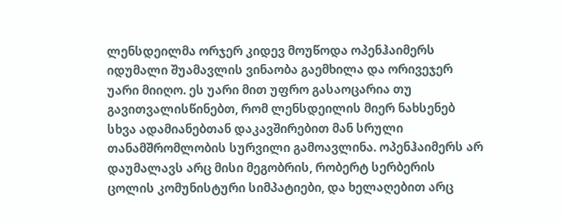ლენსდეილმა ორჯერ კიდევ მოუწოდა ოპენჰაიმერს იდუმალი შუამავლის ვინაობა გაემხილა და ორივეჯერ უარი მიიღო. ეს უარი მით უფრო გასაოცარია თუ გავითვალისწინებთ, რომ ლენსდეილის მიერ ნახსენებ სხვა ადამიანებთან დაკავშირებით მან სრული თანამშრომლობის სურვილი გამოავლინა. ოპენჰაიმერს არ დაუმალავს არც მისი მეგობრის, რობერტ სერბერის ცოლის კომუნისტური სიმპატიები, და ხელაღებით არც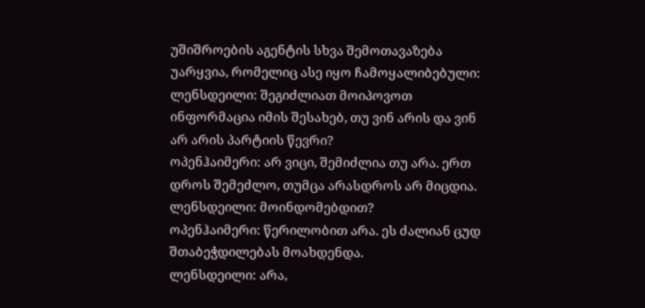უშიშროების აგენტის სხვა შემოთავაზება უარყვია, რომელიც ასე იყო ჩამოყალიბებული:
ლენსდეილი: შეგიძლიათ მოიპოვოთ ინფორმაცია იმის შესახებ, თუ ვინ არის და ვინ არ არის პარტიის წევრი?
ოპენჰაიმერი: არ ვიცი, შემიძლია თუ არა. ერთ დროს შემეძლო, თუმცა არასდროს არ მიცდია.
ლენსდეილი: მოინდომებდით?
ოპენჰაიმერი: წერილობით არა. ეს ძალიან ცუდ შთაბეჭდილებას მოახდენდა.
ლენსდეილი: არა,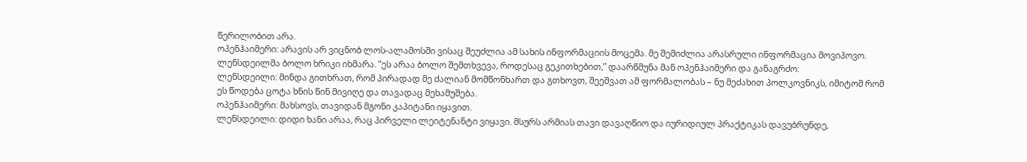წერილობით არა.
ოპენჰაიმერი: არავის არ ვიცნობ ლოს-ალამოსში ვისაც შეუძლია ამ სახის ინფორმაციის მოცემა. მე შემიძლია არასრული ინფორმაცია მოვიპოვო.
ლენსდეილმა ბოლო ხრიკი იხმარა. “ეს არაა ბოლო შემთხვევა, როდესაც გეკითხებით,” დაარწმუნა მან ოპენჰაიმერი და განაგრძო:
ლენსდეილი: მინდა გითხრათ, რომ პირადად მე ძალიან მომწონხართ და გთხოვთ, შეეშვათ ამ ფორმალობას – ნუ მეძახით პოლკოვნიკს, იმიტომ რომ ეს წოდება ცოტა ხნის წინ მივიღე და თავადაც მეხამუშება.
ოპენჰაიმერი: მახსოვს, თავიდან მგონი კაპიტანი იყავით.
ლენსდეილი: დიდი ხანი არაა, რაც პირველი ლეიტენანტი ვიყავი. მსურს არმიას თავი დავაღწიო და იურიდიულ პრაქტიკას დავუბრუნდე,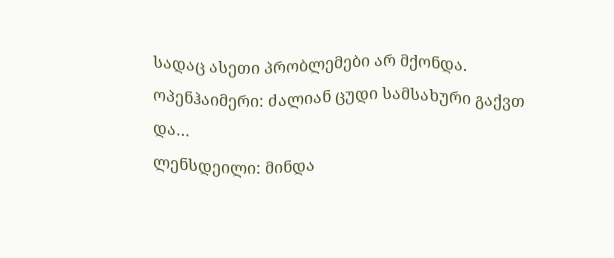სადაც ასეთი პრობლემები არ მქონდა.
ოპენჰაიმერი: ძალიან ცუდი სამსახური გაქვთ და…
ლენსდეილი: მინდა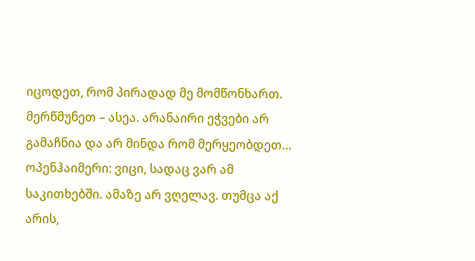იცოდეთ, რომ პირადად მე მომწონხართ. მერწმუნეთ – ასეა. არანაირი ეჭვები არ გამაჩნია და არ მინდა რომ მერყეობდეთ…
ოპენჰაიმერი: ვიცი, სადაც ვარ ამ საკითხებში. ამაზე არ ვღელავ. თუმცა აქ არის,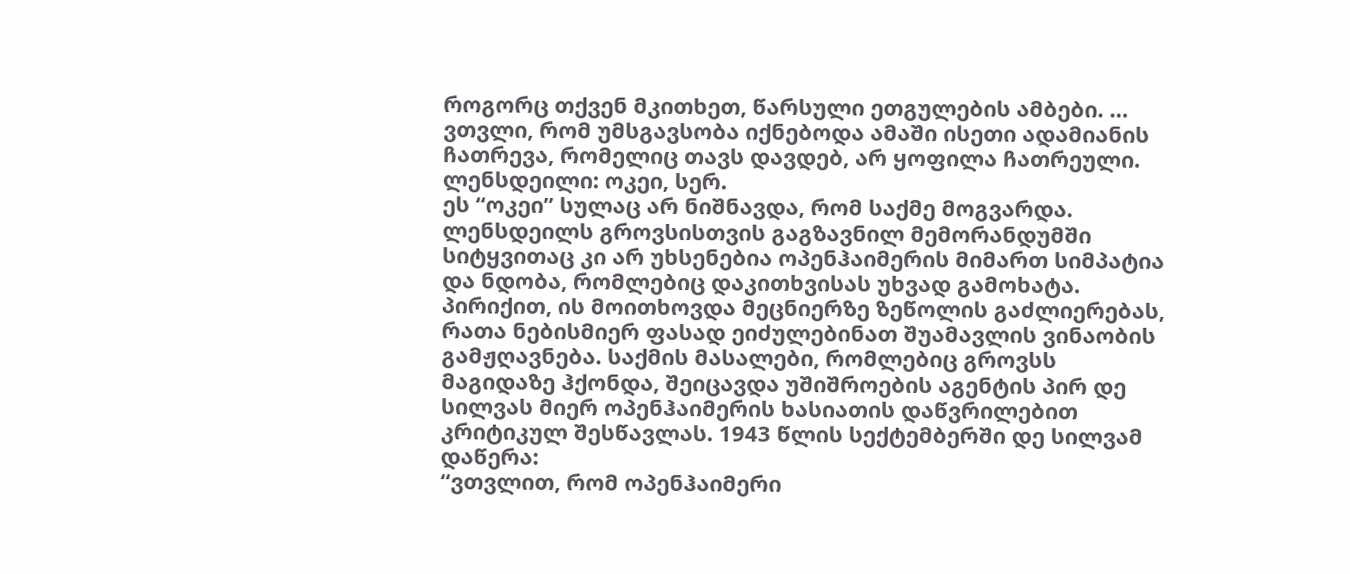როგორც თქვენ მკითხეთ, წარსული ეთგულების ამბები. … ვთვლი, რომ უმსგავსობა იქნებოდა ამაში ისეთი ადამიანის ჩათრევა, რომელიც თავს დავდებ, არ ყოფილა ჩათრეული.
ლენსდეილი: ოკეი, სერ.
ეს “ოკეი” სულაც არ ნიშნავდა, რომ საქმე მოგვარდა. ლენსდეილს გროვსისთვის გაგზავნილ მემორანდუმში სიტყვითაც კი არ უხსენებია ოპენჰაიმერის მიმართ სიმპატია და ნდობა, რომლებიც დაკითხვისას უხვად გამოხატა. პირიქით, ის მოითხოვდა მეცნიერზე ზეწოლის გაძლიერებას, რათა ნებისმიერ ფასად ეიძულებინათ შუამავლის ვინაობის გამჟღავნება. საქმის მასალები, რომლებიც გროვსს მაგიდაზე ჰქონდა, შეიცავდა უშიშროების აგენტის პირ დე სილვას მიერ ოპენჰაიმერის ხასიათის დაწვრილებით კრიტიკულ შესწავლას. 1943 წლის სექტემბერში დე სილვამ დაწერა:
“ვთვლით, რომ ოპენჰაიმერი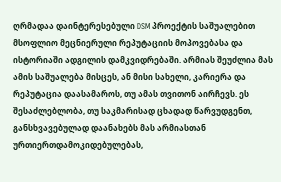ღრმადაა დაინტერესებული DSM პროექტის საშუალებით მსოფლიო მეცნიერული რეპუტაციის მოპოვებასა და ისტორიაში ადგილის დამკვიდრებაში. არმიას შეუძლია მას ამის საშუალება მისცეს, ან მისი სახელი, კარიერა და რეპუტაცია დაასამაროს, თუ ამას თვითონ აირჩევს. ეს შესაძლებლობა, თუ საკმარისად ცხადად წარვუდგენთ, განსხვავებულად დაანახებს მას არმიასთან ურთიერთდამოკიდებულებას,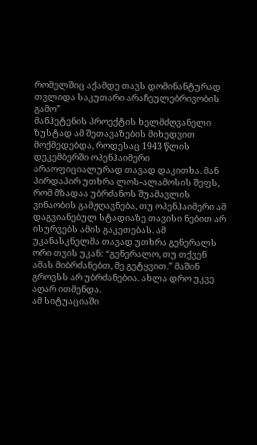რომელშიც აქამდე თავს დომინანტურად თვლიდა საკუთარი არაჩეულებრივობის გამო”
მანჰეტენის პროექტის ხელმძღვანელი ზუსტად ამ შეთავაზების მიხედვით მოქმედებდა, როდესაც 1943 წლის დეკემბერში ოპენჰაიმერი არაოფიციალურად თავად დაკითხა. მან პირდაპირ უთხრა ლოს-ალამოსის შეფს, რომ მზადაა უბრძანოს შუამავლის ვინაობის გამჟღავნება, თუ ოპენჰაიმერი ამ დაგვიანებულ სტადიაზე თავისი ნებით არ ისურვებს ამის გაკეთებას. ამ უკანასკნელმა თავად უთხრა გენერალს ორი თვის უკან: “გენერალო, თუ თქვენ ამას მიბრძანებთ, მე გეტყვით.” მაშინ გროვსს არ უბრძანებია. ახლა დრო უკვე აღარ ითმენდა.
ამ სიტუაციაში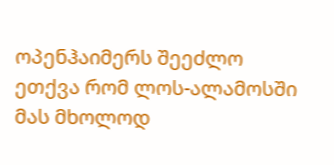ოპენჰაიმერს შეეძლო ეთქვა რომ ლოს-ალამოსში მას მხოლოდ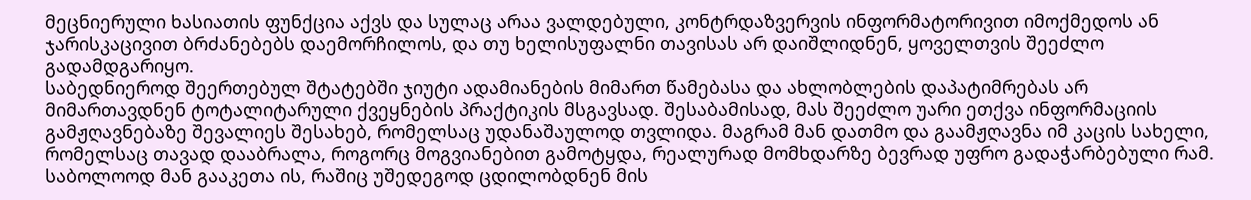მეცნიერული ხასიათის ფუნქცია აქვს და სულაც არაა ვალდებული, კონტრდაზვერვის ინფორმატორივით იმოქმედოს ან ჯარისკაცივით ბრძანებებს დაემორჩილოს, და თუ ხელისუფალნი თავისას არ დაიშლიდნენ, ყოველთვის შეეძლო გადამდგარიყო.
საბედნიეროდ შეერთებულ შტატებში ჯიუტი ადამიანების მიმართ წამებასა და ახლობლების დაპატიმრებას არ მიმართავდნენ ტოტალიტარული ქვეყნების პრაქტიკის მსგავსად. შესაბამისად, მას შეეძლო უარი ეთქვა ინფორმაციის გამჟღავნებაზე შევალიეს შესახებ, რომელსაც უდანაშაულოდ თვლიდა. მაგრამ მან დათმო და გაამჟღავნა იმ კაცის სახელი, რომელსაც თავად დააბრალა, როგორც მოგვიანებით გამოტყდა, რეალურად მომხდარზე ბევრად უფრო გადაჭარბებული რამ. საბოლოოდ მან გააკეთა ის, რაშიც უშედეგოდ ცდილობდნენ მის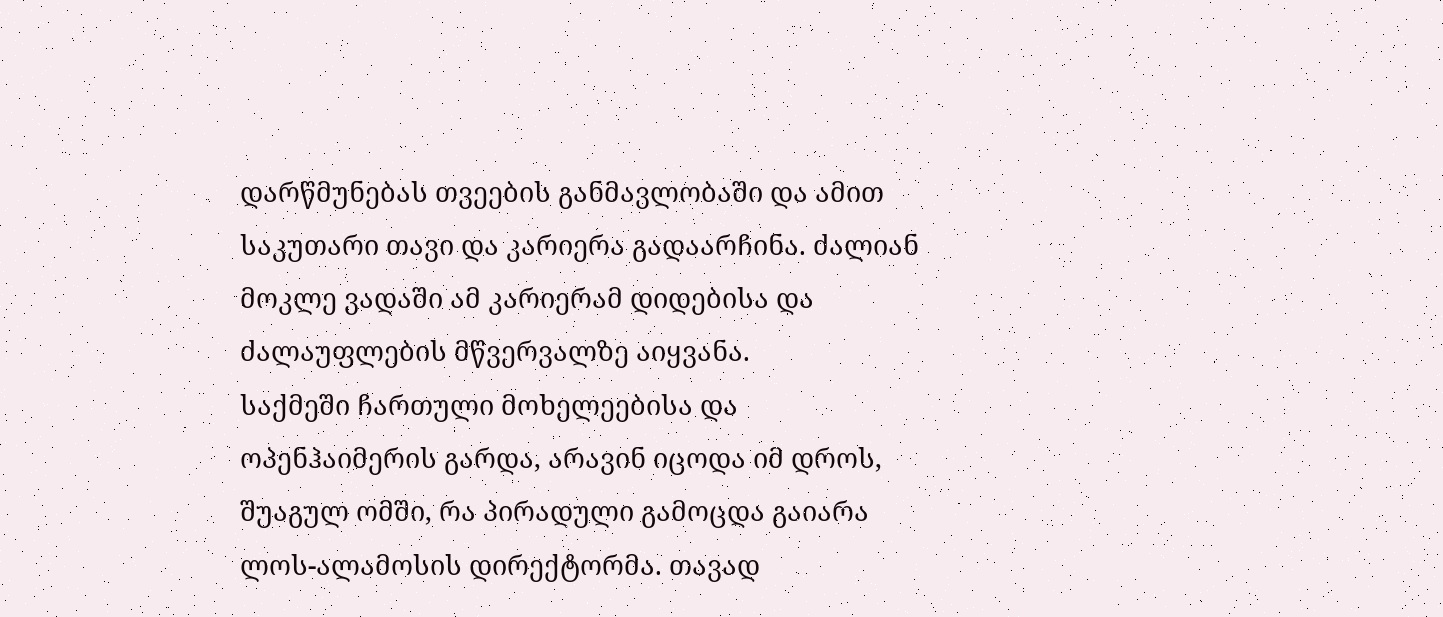დარწმუნებას თვეების განმავლობაში და ამით საკუთარი თავი და კარიერა გადაარჩინა. ძალიან მოკლე ვადაში ამ კარიერამ დიდებისა და ძალაუფლების მწვერვალზე აიყვანა.
საქმეში ჩართული მოხელეებისა და ოპენჰაიმერის გარდა, არავინ იცოდა იმ დროს, შუაგულ ომში, რა პირადული გამოცდა გაიარა ლოს-ალამოსის დირექტორმა. თავად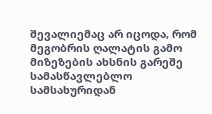შევალიემაც არ იცოდა, რომ მეგობრის ღალატის გამო მიზეზების ახსნის გარეშე სამასწავლებლო სამსახურიდან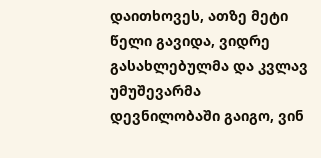დაითხოვეს, ათზე მეტი წელი გავიდა, ვიდრე გასახლებულმა და კვლავ უმუშევარმა დევნილობაში გაიგო, ვინ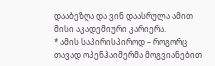დააბეზღა და ვინ დაასრულა ამით მისი აკადემიური კარიერა.
* ამის საპირისპიროდ – როგორც თავად ოპენჰაიმერმა მოგვიანებით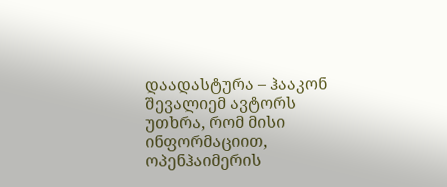დაადასტურა – ჰააკონ შევალიემ ავტორს უთხრა, რომ მისი ინფორმაციით, ოპენჰაიმერის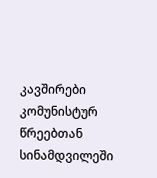კავშირები კომუნისტურ წრეებთან სინამდვილეში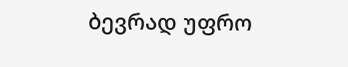ბევრად უფრო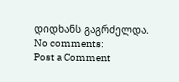დიდხანს გაგრძელდა.
No comments:
Post a Comment